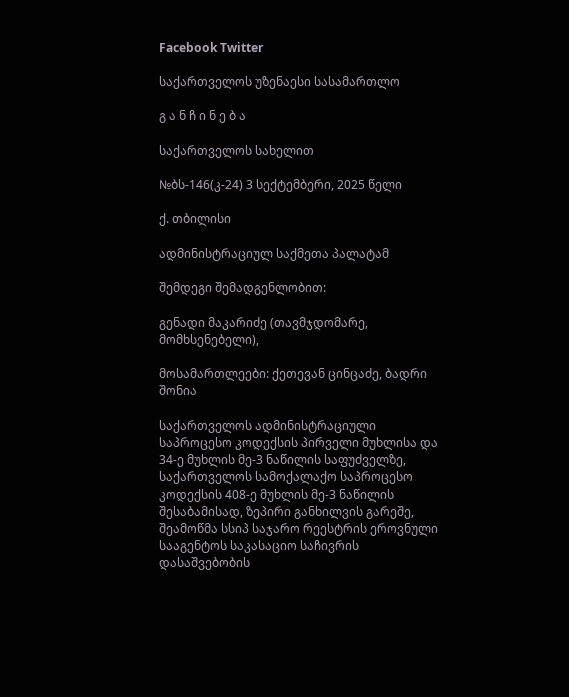Facebook Twitter

საქართველოს უზენაესი სასამართლო

გ ა ნ ჩ ი ნ ე ბ ა

საქართველოს სახელით

№ბს-146(კ-24) 3 სექტემბერი, 2025 წელი

ქ. თბილისი

ადმინისტრაციულ საქმეთა პალატამ

შემდეგი შემადგენლობით:

გენადი მაკარიძე (თავმჯდომარე, მომხსენებელი),

მოსამართლეები: ქეთევან ცინცაძე, ბადრი შონია

საქართველოს ადმინისტრაციული საპროცესო კოდექსის პირველი მუხლისა და 34-ე მუხლის მე-3 ნაწილის საფუძველზე, საქართველოს სამოქალაქო საპროცესო კოდექსის 408-ე მუხლის მე-3 ნაწილის შესაბამისად, ზეპირი განხილვის გარეშე, შეამოწმა სსიპ საჯარო რეესტრის ეროვნული სააგენტოს საკასაციო საჩივრის დასაშვებობის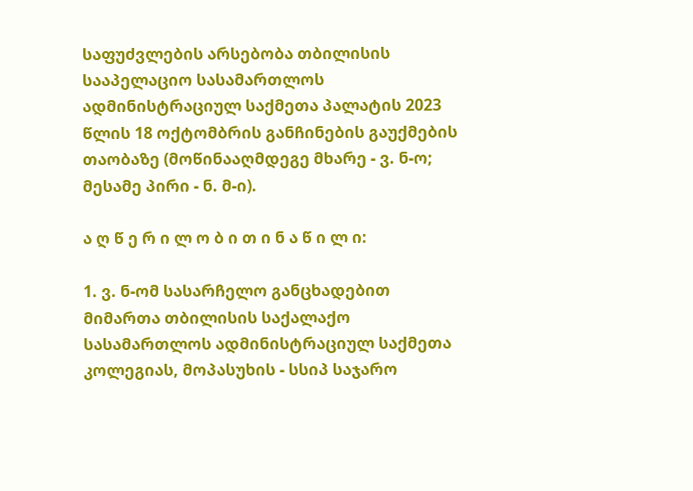საფუძვლების არსებობა თბილისის სააპელაციო სასამართლოს ადმინისტრაციულ საქმეთა პალატის 2023 წლის 18 ოქტომბრის განჩინების გაუქმების თაობაზე (მოწინააღმდეგე მხარე - ვ. ნ-ო; მესამე პირი - ნ. მ-ი).

ა ღ წ ე რ ი ლ ო ბ ი თ ი ნ ა წ ი ლ ი:

1. ვ. ნ-ომ სასარჩელო განცხადებით მიმართა თბილისის საქალაქო სასამართლოს ადმინისტრაციულ საქმეთა კოლეგიას, მოპასუხის - სსიპ საჯარო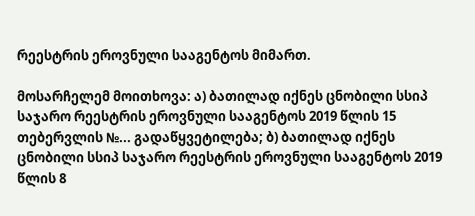რეესტრის ეროვნული სააგენტოს მიმართ.

მოსარჩელემ მოითხოვა: ა) ბათილად იქნეს ცნობილი სსიპ საჯარო რეესტრის ეროვნული სააგენტოს 2019 წლის 15 თებერვლის №... გადაწყვეტილება; ბ) ბათილად იქნეს ცნობილი სსიპ საჯარო რეესტრის ეროვნული სააგენტოს 2019 წლის 8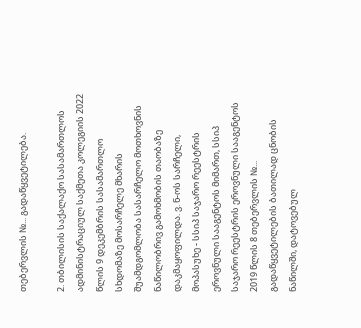თებერვლის №... გადაწყვეტილება.

2. თბილისის საქალაქო სასამართლოს ადმინისტრაციულ საქმეთა კოლეგიის 2022 წლის 9 დეკემბრის სასამართლო სხდომაზე მოსარჩელე მხარის შუამდგომლობა სასარჩელო მოთხოვნის ნაწილობრივ გამოხმობის თაობაზე დაკმაყოფილდა. ვ. ნ-ოს სარჩელი, მოპასუხე - სსიპ საჯარო რეესტრის ეროვნული სააგენტოს მიმართ, სსიპ საჯარო რეესტრის ეროვნული სააგენტოს 2019 წლის 8 თებერვლის №... გადაწყვეტილების ბათილად ცნობის ნაწილში, დატოვებულ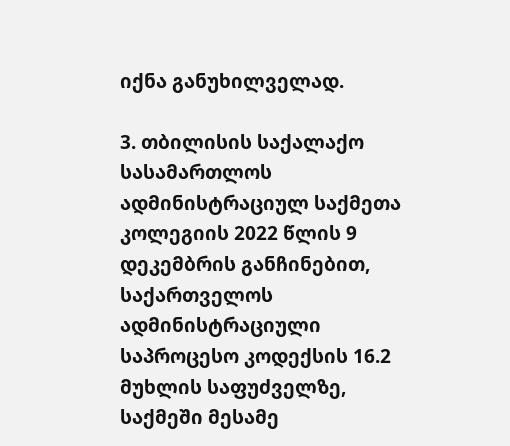იქნა განუხილველად.

3. თბილისის საქალაქო სასამართლოს ადმინისტრაციულ საქმეთა კოლეგიის 2022 წლის 9 დეკემბრის განჩინებით, საქართველოს ადმინისტრაციული საპროცესო კოდექსის 16.2 მუხლის საფუძველზე, საქმეში მესამე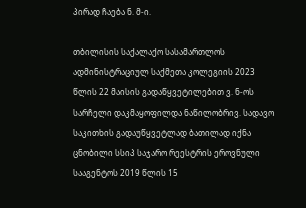პირად ჩაება ნ. მ-ი.

თბილისის საქალაქო სასამართლოს ადმინისტრაციულ საქმეთა კოლეგიის 2023 წლის 22 მაისის გადაწყვეტილებით ვ. ნ-ოს სარჩელი დაკმაყოფილდა ნაწილობრივ. სადავო საკითხის გადაუწყვეტლად ბათილად იქნა ცნობილი სსიპ საჯარო რეესტრის ეროვნული სააგენტოს 2019 წლის 15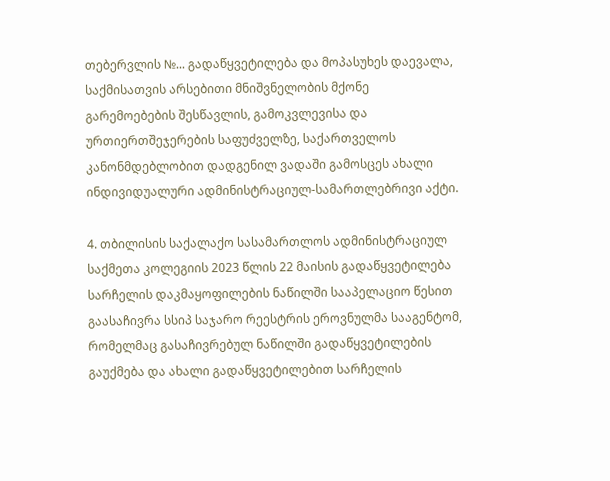თებერვლის №... გადაწყვეტილება და მოპასუხეს დაევალა, საქმისათვის არსებითი მნიშვნელობის მქონე გარემოებების შესწავლის, გამოკვლევისა და ურთიერთშეჯერების საფუძველზე, საქართველოს კანონმდებლობით დადგენილ ვადაში გამოსცეს ახალი ინდივიდუალური ადმინისტრაციულ-სამართლებრივი აქტი.

4. თბილისის საქალაქო სასამართლოს ადმინისტრაციულ საქმეთა კოლეგიის 2023 წლის 22 მაისის გადაწყვეტილება სარჩელის დაკმაყოფილების ნაწილში სააპელაციო წესით გაასაჩივრა სსიპ საჯარო რეესტრის ეროვნულმა სააგენტომ, რომელმაც გასაჩივრებულ ნაწილში გადაწყვეტილების გაუქმება და ახალი გადაწყვეტილებით სარჩელის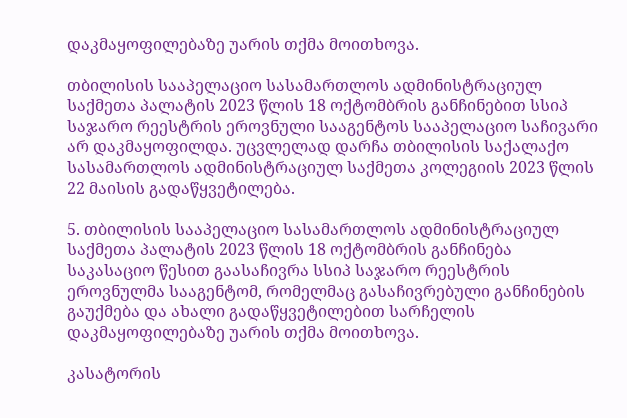დაკმაყოფილებაზე უარის თქმა მოითხოვა.

თბილისის სააპელაციო სასამართლოს ადმინისტრაციულ საქმეთა პალატის 2023 წლის 18 ოქტომბრის განჩინებით სსიპ საჯარო რეესტრის ეროვნული სააგენტოს სააპელაციო საჩივარი არ დაკმაყოფილდა. უცვლელად დარჩა თბილისის საქალაქო სასამართლოს ადმინისტრაციულ საქმეთა კოლეგიის 2023 წლის 22 მაისის გადაწყვეტილება.

5. თბილისის სააპელაციო სასამართლოს ადმინისტრაციულ საქმეთა პალატის 2023 წლის 18 ოქტომბრის განჩინება საკასაციო წესით გაასაჩივრა სსიპ საჯარო რეესტრის ეროვნულმა სააგენტომ, რომელმაც გასაჩივრებული განჩინების გაუქმება და ახალი გადაწყვეტილებით სარჩელის დაკმაყოფილებაზე უარის თქმა მოითხოვა.

კასატორის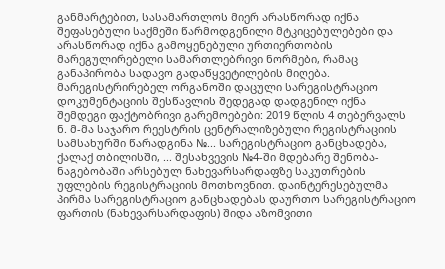განმარტებით, სასამართლოს მიერ არასწორად იქნა შეფასებული საქმეში წარმოდგენილი მტკიცებულებები და არასწორად იქნა გამოყენებული ურთიერთობის მარეგულირებელი სამართლებრივი ნორმები, რამაც განაპირობა სადავო გადაწყვეტილების მიღება. მარეგისტრირებელ ორგანოში დაცული სარეგისტრაციო დოკუმენტაციის შესწავლის შედეგად დადგენილ იქნა შემდეგი ფაქტობრივი გარემოებები: 2019 წლის 4 თებერვალს ნ. მ-მა საჯარო რეესტრის ცენტრალიზებული რეგისტრაციის სამსახურში წარადგინა №... სარეგისტრაციო განცხადება, ქალაქ თბილისში, ... შესახვევის №4-ში მდებარე შენობა-ნაგებობაში არსებულ ნახევარსარდაფზე საკუთრების უფლების რეგისტრაციის მოთხოვნით. დაინტერესებულმა პირმა სარეგისტრაციო განცხადებას დაურთო სარეგისტრაციო ფართის (ნახევარსარდაფის) შიდა აზომვითი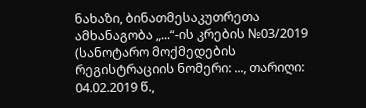ნახაზი, ბინათმესაკუთრეთა ამხანაგობა „...“-ის კრების №03/2019 (სანოტარო მოქმედების რეგისტრაციის ნომერი: ..., თარიღი: 04.02.2019 წ.,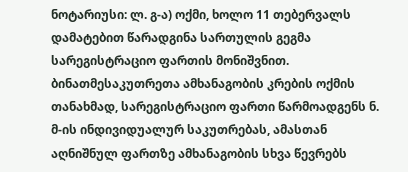ნოტარიუსი: ლ. გ-ა) ოქმი, ხოლო 11 თებერვალს დამატებით წარადგინა სართულის გეგმა სარეგისტრაციო ფართის მონიშვნით. ბინათმესაკუთრეთა ამხანაგობის კრების ოქმის თანახმად, სარეგისტრაციო ფართი წარმოადგენს ნ. მ-ის ინდივიდუალურ საკუთრებას, ამასთან აღნიშნულ ფართზე ამხანაგობის სხვა წევრებს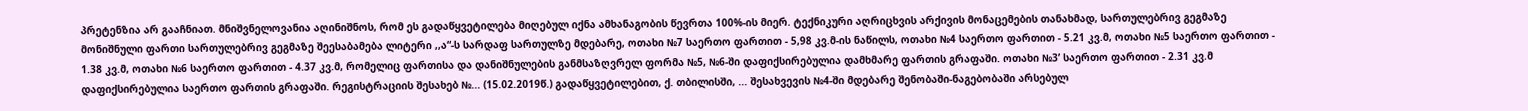პრეტენზია არ გააჩნიათ. მნიშვნელოვანია აღინიშნოს, რომ ეს გადაწყვეტილება მიღებულ იქნა ამხანაგობის წევრთა 100%-ის მიერ. ტექნიკური აღრიცხვის არქივის მონაცემების თანახმად, სართულებრივ გეგმაზე მონიშნული ფართი სართულებრივ გეგმაზე შეესაბამება ლიტერი ,,ა“-ს სარდაფ სართულზე მდებარე, ოთახი №7 საერთო ფართით - 5,98 კვ.მ-ის ნაწილს, ოთახი №4 საერთო ფართით - 5.21 კვ.მ, ოთახი №5 საერთო ფართით - 1.38 კვ.მ, ოთახი №6 საერთო ფართით - 4.37 კვ.მ, რომელიც ფართისა და დანიშნულების განმსაზღვრელ ფორმა №5, №6-ში დაფიქსირებულია დამხმარე ფართის გრაფაში. ოთახი №3’ საერთო ფართით - 2.31 კვ.მ დაფიქსირებულია საერთო ფართის გრაფაში. რეგისტრაციის შესახებ №... (15.02.2019წ.) გადაწყვეტილებით, ქ. თბილისში, ... შესახვევის №4-ში მდებარე შენობაში-ნაგებობაში არსებულ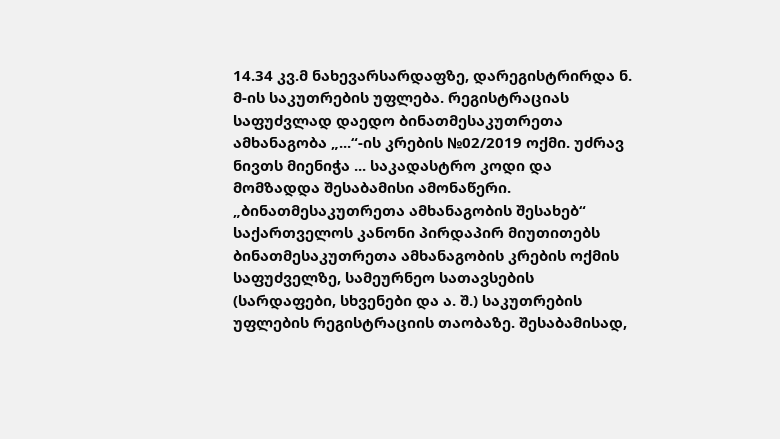14.34 კვ.მ ნახევარსარდაფზე, დარეგისტრირდა ნ. მ-ის საკუთრების უფლება. რეგისტრაციას საფუძვლად დაედო ბინათმესაკუთრეთა ამხანაგობა „...“-ის კრების №02/2019 ოქმი. უძრავ ნივთს მიენიჭა ... საკადასტრო კოდი და მომზადდა შესაბამისი ამონაწერი. „ბინათმესაკუთრეთა ამხანაგობის შესახებ“ საქართველოს კანონი პირდაპირ მიუთითებს ბინათმესაკუთრეთა ამხანაგობის კრების ოქმის საფუძველზე, სამეურნეო სათავსების (სარდაფები, სხვენები და ა. შ.) საკუთრების უფლების რეგისტრაციის თაობაზე. შესაბამისად,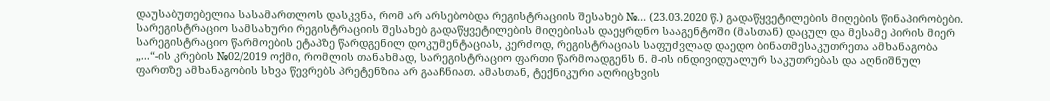დაუსაბუთებელია სასამართლოს დასკვნა, რომ არ არსებობდა რეგისტრაციის შესახებ №... (23.03.2020 წ.) გადაწყვეტილების მიღების წინაპირობები. სარეგისტრაციო სამსახური რეგისტრაციის შესახებ გადაწყვეტილების მიღებისას დაეყრდნო სააგენტოში (მასთან) დაცულ და მესამე პირის მიერ სარეგისტრაციო წარმოების ეტაპზე წარდგენილ დოკუმენტაციას, კერძოდ, რეგისტრაციას საფუძვლად დაედო ბინათმესაკუთრეთა ამხანაგობა „...“-ის კრების №02/2019 ოქმი, რომლის თანახმად, სარეგისტრაციო ფართი წარმოადგენს ნ. მ-ის ინდივიდუალურ საკუთრებას და აღნიშნულ ფართზე ამხანაგობის სხვა წევრებს პრეტენზია არ გააჩნიათ. ამასთან, ტექნიკური აღრიცხვის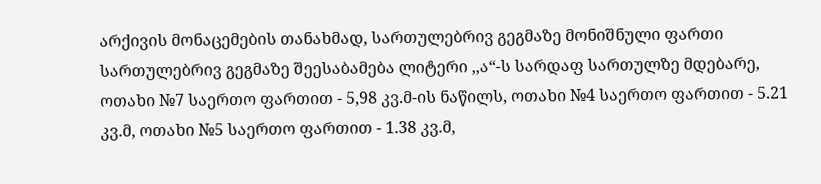არქივის მონაცემების თანახმად, სართულებრივ გეგმაზე მონიშნული ფართი სართულებრივ გეგმაზე შეესაბამება ლიტერი ,,ა“-ს სარდაფ სართულზე მდებარე, ოთახი №7 საერთო ფართით - 5,98 კვ.მ-ის ნაწილს, ოთახი №4 საერთო ფართით - 5.21 კვ.მ, ოთახი №5 საერთო ფართით - 1.38 კვ.მ,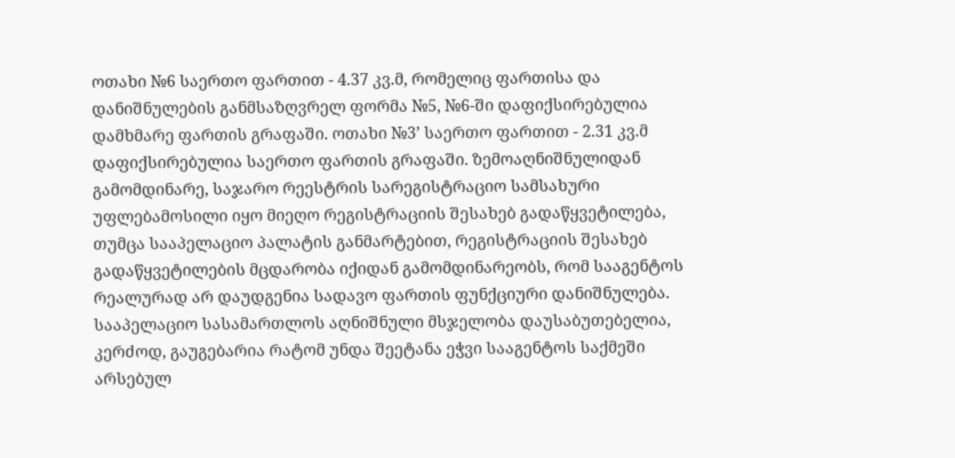ოთახი №6 საერთო ფართით - 4.37 კვ.მ, რომელიც ფართისა და დანიშნულების განმსაზღვრელ ფორმა №5, №6-ში დაფიქსირებულია დამხმარე ფართის გრაფაში. ოთახი №3’ საერთო ფართით - 2.31 კვ.მ დაფიქსირებულია საერთო ფართის გრაფაში. ზემოაღნიშნულიდან გამომდინარე, საჯარო რეესტრის სარეგისტრაციო სამსახური უფლებამოსილი იყო მიეღო რეგისტრაციის შესახებ გადაწყვეტილება, თუმცა სააპელაციო პალატის განმარტებით, რეგისტრაციის შესახებ გადაწყვეტილების მცდარობა იქიდან გამომდინარეობს, რომ სააგენტოს რეალურად არ დაუდგენია სადავო ფართის ფუნქციური დანიშნულება. სააპელაციო სასამართლოს აღნიშნული მსჯელობა დაუსაბუთებელია, კერძოდ, გაუგებარია რატომ უნდა შეეტანა ეჭვი სააგენტოს საქმეში არსებულ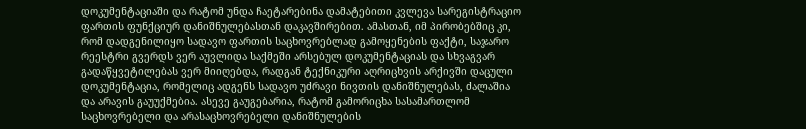დოკუმენტაციაში და რატომ უნდა ჩაეტარებინა დამატებითი კვლევა სარეგისტრაციო ფართის ფუნქციურ დანიშნულებასთან დაკავშირებით. ამასთან, იმ პირობებშიც კი, რომ დადგენილიყო სადავო ფართის საცხოვრებლად გამოყენების ფაქტი, საჯარო რეესტრი გვერდს ვერ აუვლიდა საქმეში არსებულ დოკუმენტაციას და სხვაგვარ გადაწყვეტილებას ვერ მიიღებდა, რადგან ტექნიკური აღრიცხვის არქივში დაცული დოკუმენტაცია, რომელიც ადგენს სადავო უძრავი ნივთის დანიშნულებას, ძალაშია და არავის გაუუქმებია. ასევე გაუგებარია, რატომ გამორიცხა სასამართლომ საცხოვრებელი და არასაცხოვრებელი დანიშნულების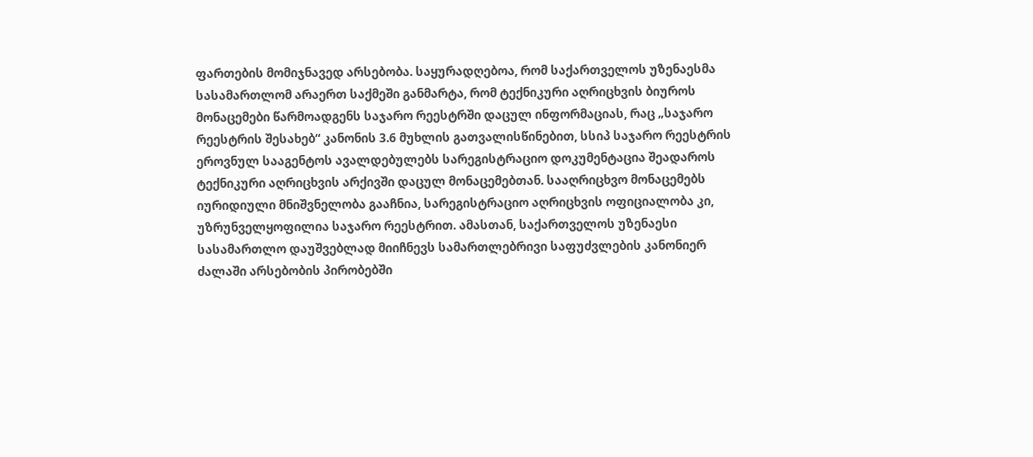ფართების მომიჯნავედ არსებობა. საყურადღებოა, რომ საქართველოს უზენაესმა სასამართლომ არაერთ საქმეში განმარტა, რომ ტექნიკური აღრიცხვის ბიუროს მონაცემები წარმოადგენს საჯარო რეესტრში დაცულ ინფორმაციას, რაც „საჯარო რეესტრის შესახებ“ კანონის 3.6 მუხლის გათვალისწინებით, სსიპ საჯარო რეესტრის ეროვნულ სააგენტოს ავალდებულებს სარეგისტრაციო დოკუმენტაცია შეადაროს ტექნიკური აღრიცხვის არქივში დაცულ მონაცემებთან. სააღრიცხვო მონაცემებს იურიდიული მნიშვნელობა გააჩნია, სარეგისტრაციო აღრიცხვის ოფიციალობა კი, უზრუნველყოფილია საჯარო რეესტრით. ამასთან, საქართველოს უზენაესი სასამართლო დაუშვებლად მიიჩნევს სამართლებრივი საფუძვლების კანონიერ ძალაში არსებობის პირობებში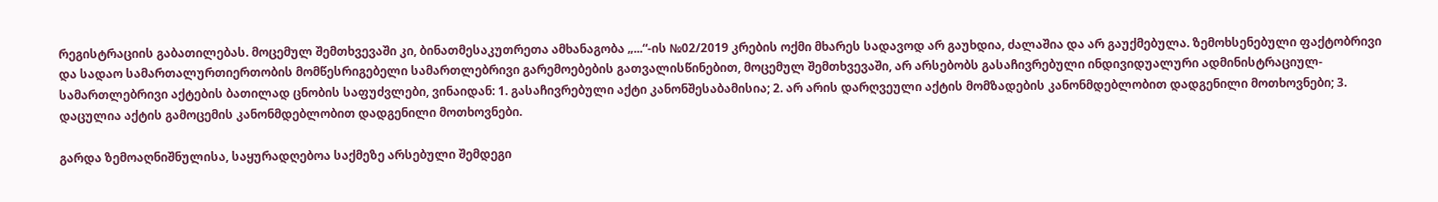რეგისტრაციის გაბათილებას. მოცემულ შემთხვევაში კი, ბინათმესაკუთრეთა ამხანაგობა „...“-ის №02/2019 კრების ოქმი მხარეს სადავოდ არ გაუხდია, ძალაშია და არ გაუქმებულა. ზემოხსენებული ფაქტობრივი და სადაო სამართალურთიერთობის მომწესრიგებელი სამართლებრივი გარემოებების გათვალისწინებით, მოცემულ შემთხვევაში, არ არსებობს გასაჩივრებული ინდივიდუალური ადმინისტრაციულ-სამართლებრივი აქტების ბათილად ცნობის საფუძვლები, ვინაიდან: 1. გასაჩივრებული აქტი კანონშესაბამისია; 2. არ არის დარღვეული აქტის მომზადების კანონმდებლობით დადგენილი მოთხოვნები; 3. დაცულია აქტის გამოცემის კანონმდებლობით დადგენილი მოთხოვნები.

გარდა ზემოაღნიშნულისა, საყურადღებოა საქმეზე არსებული შემდეგი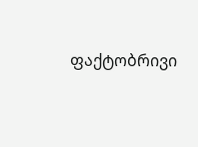ფაქტობრივი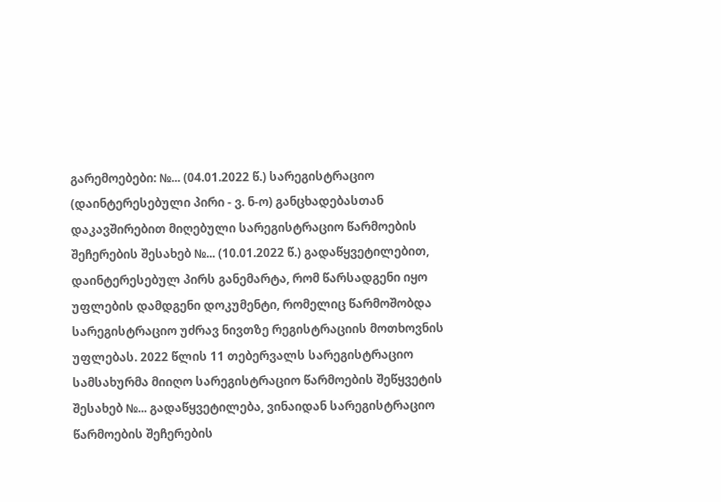გარემოებები: №... (04.01.2022 წ.) სარეგისტრაციო (დაინტერესებული პირი - ვ. ნ-ო) განცხადებასთან დაკავშირებით მიღებული სარეგისტრაციო წარმოების შეჩერების შესახებ №... (10.01.2022 წ.) გადაწყვეტილებით, დაინტერესებულ პირს განემარტა, რომ წარსადგენი იყო უფლების დამდგენი დოკუმენტი, რომელიც წარმოშობდა სარეგისტრაციო უძრავ ნივთზე რეგისტრაციის მოთხოვნის უფლებას. 2022 წლის 11 თებერვალს სარეგისტრაციო სამსახურმა მიიღო სარეგისტრაციო წარმოების შეწყვეტის შესახებ №... გადაწყვეტილება, ვინაიდან სარეგისტრაციო წარმოების შეჩერების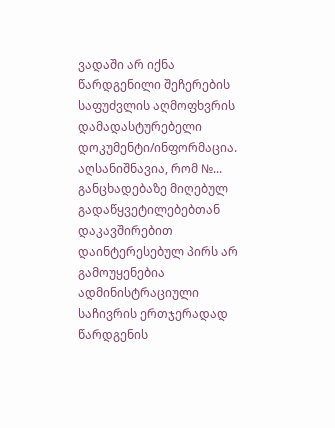ვადაში არ იქნა წარდგენილი შეჩერების საფუძვლის აღმოფხვრის დამადასტურებელი დოკუმენტი/ინფორმაცია. აღსანიშნავია, რომ №... განცხადებაზე მიღებულ გადაწყვეტილებებთან დაკავშირებით დაინტერესებულ პირს არ გამოუყენებია ადმინისტრაციული საჩივრის ერთჯერადად წარდგენის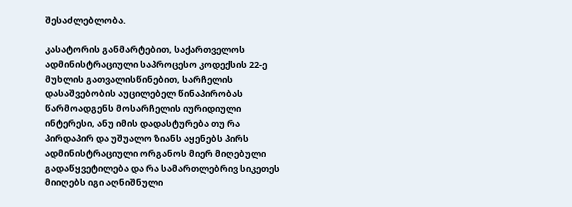შესაძლებლობა.

კასატორის განმარტებით, საქართველოს ადმინისტრაციული საპროცესო კოდექსის 22-ე მუხლის გათვალისწინებით, სარჩელის დასაშვებობის აუცილებელ წინაპირობას წარმოადგენს მოსარჩელის იურიდიული ინტერესი, ანუ იმის დადასტურება თუ რა პირდაპირ და უშუალო ზიანს აყენებს პირს ადმინისტრაციული ორგანოს მიერ მიღებული გადაწყვეტილება და რა სამართლებრივ სიკეთეს მიიღებს იგი აღნიშნული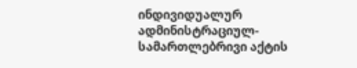ინდივიდუალურ ადმინისტრაციულ-სამართლებრივი აქტის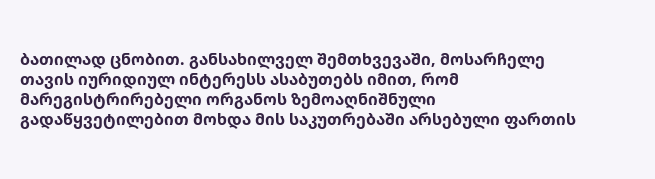ბათილად ცნობით. განსახილველ შემთხვევაში, მოსარჩელე თავის იურიდიულ ინტერესს ასაბუთებს იმით, რომ მარეგისტრირებელი ორგანოს ზემოაღნიშნული გადაწყვეტილებით მოხდა მის საკუთრებაში არსებული ფართის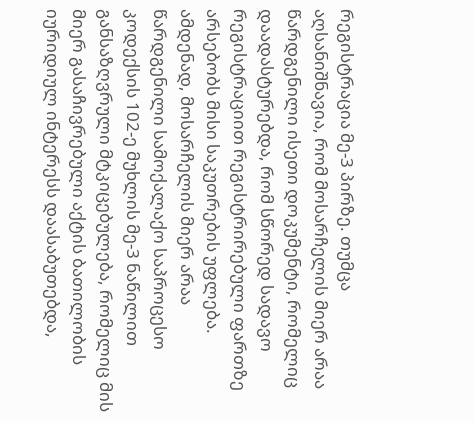რეგისტრაცია მე-3 პირზე. თუმცა აღსანიშნავია, რომ მოსარჩელის მიერ არაა წარდგენილი ისეთი დოკუმენტი, რომელიც დაადასტურებდა, რომ სწორედ სადავო რეგისტრაციით რეგისტრირებული ფართზე არსებობს მისი საკუთრების უფლება. ამდენად, მოსარჩელის მიერ არაა წარდგენილი სამოქალაქო საპროცესო კოდექსის 102-ე მუხლის მე-3 ნაწილით განსაზღვრული მტკიცებულება, რომელიც მის მიერ გასაჩივრებული აქტის ბათილობის იურიდიულ ინტერესს დაასაბუთებდა,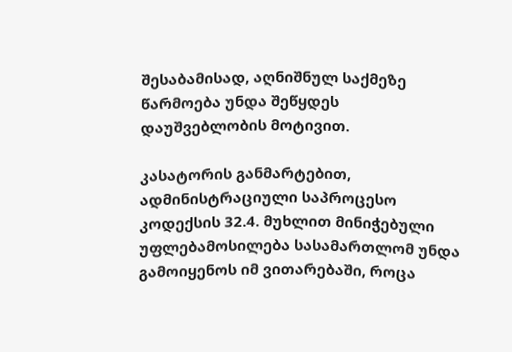შესაბამისად, აღნიშნულ საქმეზე წარმოება უნდა შეწყდეს დაუშვებლობის მოტივით.

კასატორის განმარტებით, ადმინისტრაციული საპროცესო კოდექსის 32.4. მუხლით მინიჭებული უფლებამოსილება სასამართლომ უნდა გამოიყენოს იმ ვითარებაში, როცა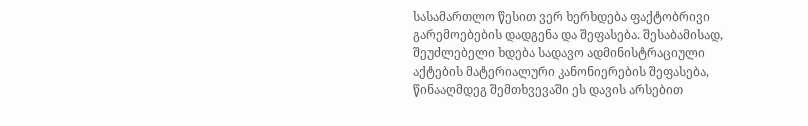სასამართლო წესით ვერ ხერხდება ფაქტობრივი გარემოებების დადგენა და შეფასება. შესაბამისად, შეუძლებელი ხდება სადავო ადმინისტრაციული აქტების მატერიალური კანონიერების შეფასება, წინააღმდეგ შემთხვევაში ეს დავის არსებით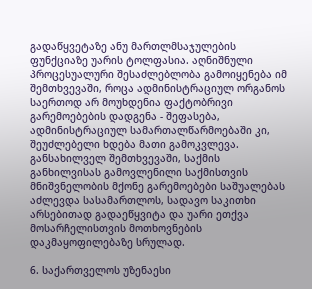გადაწყვეტაზე ანუ მართლმსაჯულების ფუნქციაზე უარის ტოლფასია. აღნიშნული პროცესუალური შესაძლებლობა გამოიყენება იმ შემთხვევაში, როცა ადმინისტრაციულ ორგანოს საერთოდ არ მოუხდენია ფაქტობრივი გარემოებების დადგენა - შეფასება, ადმინისტრაციულ სამართალწარმოებაში კი, შეუძლებელი ხდება მათი გამოკვლევა. განსახილველ შემთხვევაში, საქმის განხილვისას გამოვლენილი საქმისთვის მნიშვნელობის მქონე გარემოებები საშუალებას აძლევდა სასამართლოს, სადავო საკითხი არსებითად გადაეწყვიტა და უარი ეთქვა მოსარჩელისთვის მოთხოვნების დაკმაყოფილებაზე სრულად.

6. საქართველოს უზენაესი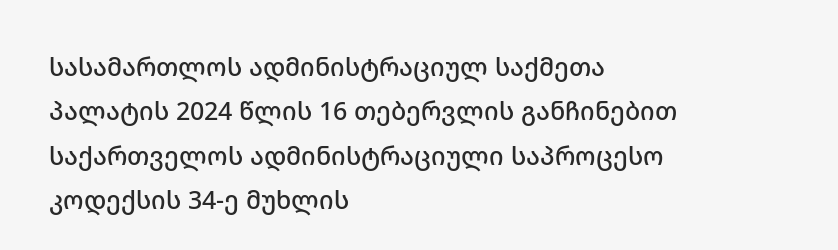სასამართლოს ადმინისტრაციულ საქმეთა პალატის 2024 წლის 16 თებერვლის განჩინებით საქართველოს ადმინისტრაციული საპროცესო კოდექსის 34-ე მუხლის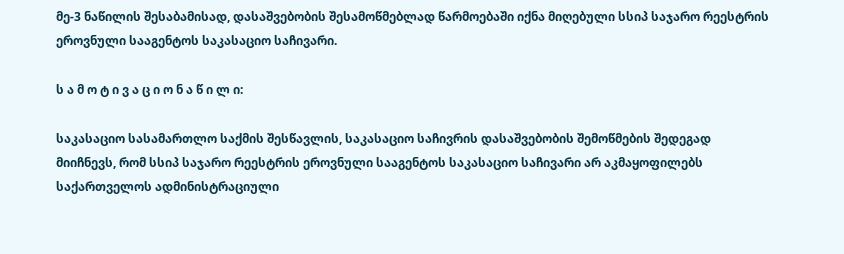მე-3 ნაწილის შესაბამისად, დასაშვებობის შესამოწმებლად წარმოებაში იქნა მიღებული სსიპ საჯარო რეესტრის ეროვნული სააგენტოს საკასაციო საჩივარი.

ს ა მ ო ტ ი ვ ა ც ი ო ნ ა წ ი ლ ი:

საკასაციო სასამართლო საქმის შესწავლის, საკასაციო საჩივრის დასაშვებობის შემოწმების შედეგად მიიჩნევს, რომ სსიპ საჯარო რეესტრის ეროვნული სააგენტოს საკასაციო საჩივარი არ აკმაყოფილებს საქართველოს ადმინისტრაციული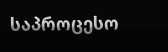საპროცესო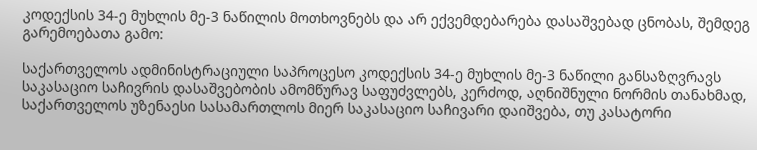კოდექსის 34-ე მუხლის მე-3 ნაწილის მოთხოვნებს და არ ექვემდებარება დასაშვებად ცნობას, შემდეგ გარემოებათა გამო:

საქართველოს ადმინისტრაციული საპროცესო კოდექსის 34-ე მუხლის მე-3 ნაწილი განსაზღვრავს საკასაციო საჩივრის დასაშვებობის ამომწურავ საფუძვლებს, კერძოდ, აღნიშნული ნორმის თანახმად, საქართველოს უზენაესი სასამართლოს მიერ საკასაციო საჩივარი დაიშვება, თუ კასატორი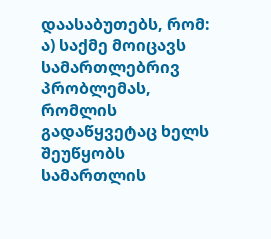დაასაბუთებს, რომ: ა) საქმე მოიცავს სამართლებრივ პრობლემას, რომლის გადაწყვეტაც ხელს შეუწყობს სამართლის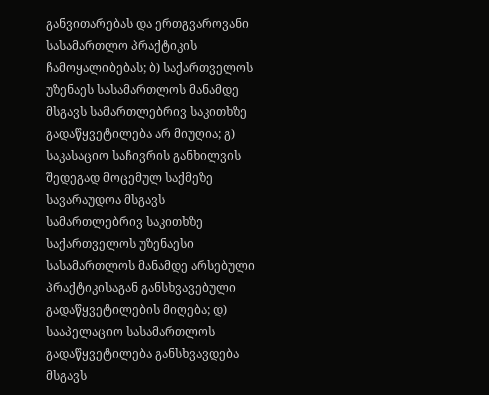განვითარებას და ერთგვაროვანი სასამართლო პრაქტიკის ჩამოყალიბებას; ბ) საქართველოს უზენაეს სასამართლოს მანამდე მსგავს სამართლებრივ საკითხზე გადაწყვეტილება არ მიუღია; გ) საკასაციო საჩივრის განხილვის შედეგად მოცემულ საქმეზე სავარაუდოა მსგავს სამართლებრივ საკითხზე საქართველოს უზენაესი სასამართლოს მანამდე არსებული პრაქტიკისაგან განსხვავებული გადაწყვეტილების მიღება; დ) სააპელაციო სასამართლოს გადაწყვეტილება განსხვავდება მსგავს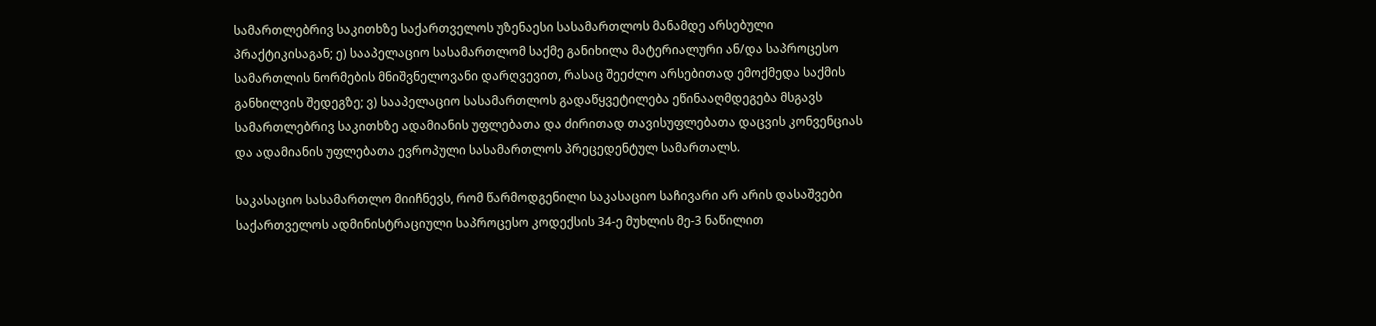სამართლებრივ საკითხზე საქართველოს უზენაესი სასამართლოს მანამდე არსებული პრაქტიკისაგან; ე) სააპელაციო სასამართლომ საქმე განიხილა მატერიალური ან/და საპროცესო სამართლის ნორმების მნიშვნელოვანი დარღვევით, რასაც შეეძლო არსებითად ემოქმედა საქმის განხილვის შედეგზე; ვ) სააპელაციო სასამართლოს გადაწყვეტილება ეწინააღმდეგება მსგავს სამართლებრივ საკითხზე ადამიანის უფლებათა და ძირითად თავისუფლებათა დაცვის კონვენციას და ადამიანის უფლებათა ევროპული სასამართლოს პრეცედენტულ სამართალს.

საკასაციო სასამართლო მიიჩნევს, რომ წარმოდგენილი საკასაციო საჩივარი არ არის დასაშვები საქართველოს ადმინისტრაციული საპროცესო კოდექსის 34-ე მუხლის მე-3 ნაწილით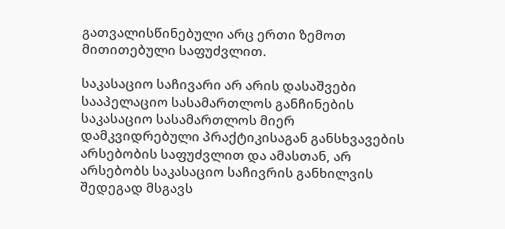გათვალისწინებული არც ერთი ზემოთ მითითებული საფუძვლით.

საკასაციო საჩივარი არ არის დასაშვები სააპელაციო სასამართლოს განჩინების საკასაციო სასამართლოს მიერ დამკვიდრებული პრაქტიკისაგან განსხვავების არსებობის საფუძვლით და ამასთან, არ არსებობს საკასაციო საჩივრის განხილვის შედეგად მსგავს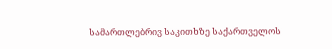სამართლებრივ საკითხზე საქართველოს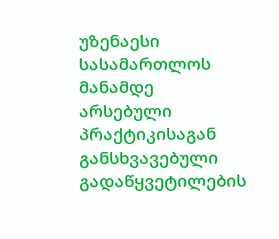უზენაესი სასამართლოს მანამდე არსებული პრაქტიკისაგან განსხვავებული გადაწყვეტილების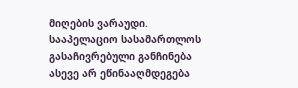მიღების ვარაუდი. სააპელაციო სასამართლოს გასაჩივრებული განჩინება ასევე არ ეწინააღმდეგება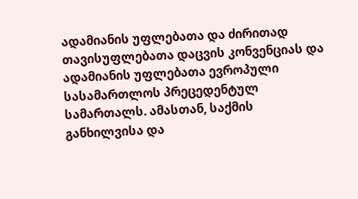ადამიანის უფლებათა და ძირითად თავისუფლებათა დაცვის კონვენციას და ადამიანის უფლებათა ევროპული სასამართლოს პრეცედენტულ სამართალს. ამასთან, საქმის განხილვისა და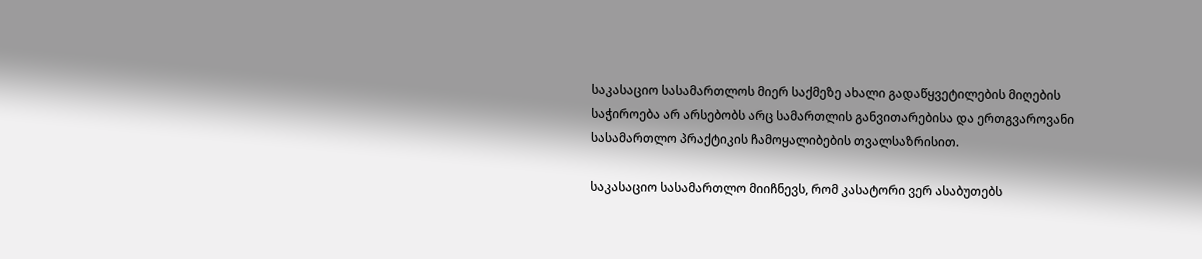საკასაციო სასამართლოს მიერ საქმეზე ახალი გადაწყვეტილების მიღების საჭიროება არ არსებობს არც სამართლის განვითარებისა და ერთგვაროვანი სასამართლო პრაქტიკის ჩამოყალიბების თვალსაზრისით.

საკასაციო სასამართლო მიიჩნევს, რომ კასატორი ვერ ასაბუთებს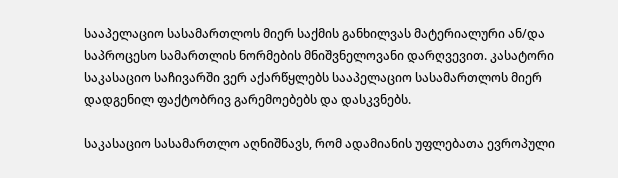სააპელაციო სასამართლოს მიერ საქმის განხილვას მატერიალური ან/და საპროცესო სამართლის ნორმების მნიშვნელოვანი დარღვევით. კასატორი საკასაციო საჩივარში ვერ აქარწყლებს სააპელაციო სასამართლოს მიერ დადგენილ ფაქტობრივ გარემოებებს და დასკვნებს.

საკასაციო სასამართლო აღნიშნავს, რომ ადამიანის უფლებათა ევროპული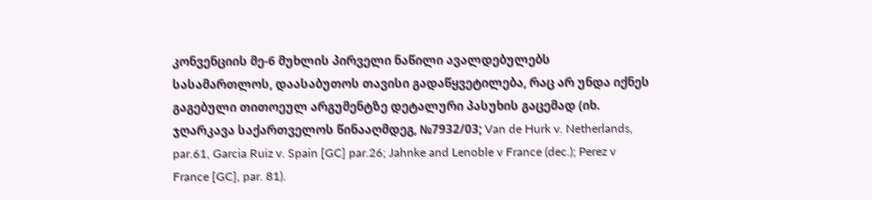კონვენციის მე-6 მუხლის პირველი ნაწილი ავალდებულებს სასამართლოს, დაასაბუთოს თავისი გადაწყვეტილება, რაც არ უნდა იქნეს გაგებული თითოეულ არგუმენტზე დეტალური პასუხის გაცემად (იხ. ჯღარკავა საქართველოს წინააღმდეგ, №7932/03; Van de Hurk v. Netherlands, par.61, Garcia Ruiz v. Spain [GC] par.26; Jahnke and Lenoble v France (dec.); Perez v France [GC], par. 81).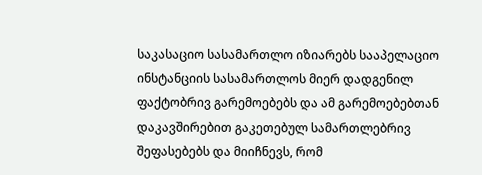საკასაციო სასამართლო იზიარებს სააპელაციო ინსტანციის სასამართლოს მიერ დადგენილ ფაქტობრივ გარემოებებს და ამ გარემოებებთან დაკავშირებით გაკეთებულ სამართლებრივ შეფასებებს და მიიჩნევს, რომ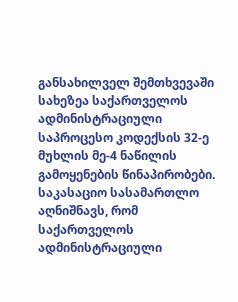განსახილველ შემთხვევაში სახეზეა საქართველოს ადმინისტრაციული საპროცესო კოდექსის 32-ე მუხლის მე-4 ნაწილის გამოყენების წინაპირობები. საკასაციო სასამართლო აღნიშნავს, რომ საქართველოს ადმინისტრაციული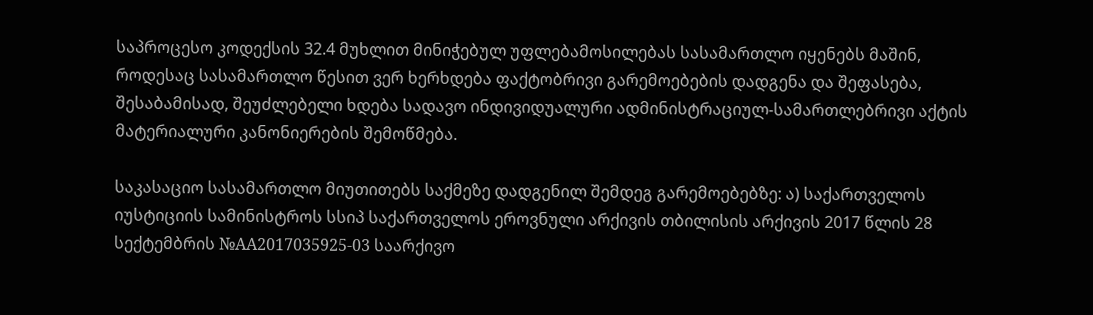საპროცესო კოდექსის 32.4 მუხლით მინიჭებულ უფლებამოსილებას სასამართლო იყენებს მაშინ, როდესაც სასამართლო წესით ვერ ხერხდება ფაქტობრივი გარემოებების დადგენა და შეფასება, შესაბამისად, შეუძლებელი ხდება სადავო ინდივიდუალური ადმინისტრაციულ-სამართლებრივი აქტის მატერიალური კანონიერების შემოწმება.

საკასაციო სასამართლო მიუთითებს საქმეზე დადგენილ შემდეგ გარემოებებზე: ა) საქართველოს იუსტიციის სამინისტროს სსიპ საქართველოს ეროვნული არქივის თბილისის არქივის 2017 წლის 28 სექტემბრის №AA2017035925-03 საარქივო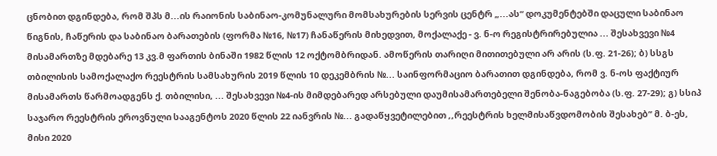ცნობით დგინდება, რომ შპს მ...ის რაიონის საბინაო-კომუნალური მომსახურების სერვის ცენტრ „...ას“ დოკუმენტებში დაცული საბინაო წიგნის, ჩაწერის და საბინაო ბარათების (ფორმა №16, №17) ჩანაწერის მიხედვით, მოქალაქე - ვ. ნ-ო რეგისტრირებულია ... შესახვევი №4 მისამართზე მდებარე 13 კვ.მ ფართის ბინაში 1982 წლის 12 ოქტომბრიდან. ამოწერის თარიღი მითითებული არ არის (ს.ფ. 21-26); ბ) სსგს თბილისის სამოქალაქო რეესტრის სამსახურის 2019 წლის 10 დეკემბრის №... საინფორმაციო ბარათით დგინდება, რომ ვ. ნ-ოს ფაქტიურ მისამართს წარმოადგენს ქ. თბილისი, ... შესახვევი №4-ის მიმდებარედ არსებული დაუმისამართებელი შენობა-ნაგებობა (ს.ფ. 27-29); გ) სსიპ საჯარო რეესტრის ეროვნული სააგენტოს 2020 წლის 22 იანვრის №... გადაწყვეტილებით ,,რეესტრის ხელმისაწვდომობის შესახებ’’ მ. ბ-ეს, მისი 2020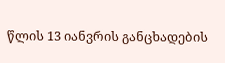წლის 13 იანვრის განცხადების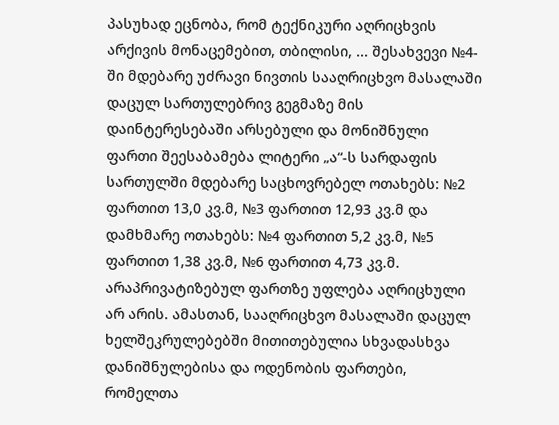პასუხად ეცნობა, რომ ტექნიკური აღრიცხვის არქივის მონაცემებით, თბილისი, ... შესახვევი №4-ში მდებარე უძრავი ნივთის სააღრიცხვო მასალაში დაცულ სართულებრივ გეგმაზე მის დაინტერესებაში არსებული და მონიშნული ფართი შეესაბამება ლიტერი „ა“-ს სარდაფის სართულში მდებარე საცხოვრებელ ოთახებს: №2 ფართით 13,0 კვ.მ, №3 ფართით 12,93 კვ.მ და დამხმარე ოთახებს: №4 ფართით 5,2 კვ.მ, №5 ფართით 1,38 კვ.მ, №6 ფართით 4,73 კვ.მ. არაპრივატიზებულ ფართზე უფლება აღრიცხული არ არის. ამასთან, სააღრიცხვო მასალაში დაცულ ხელშეკრულებებში მითითებულია სხვადასხვა დანიშნულებისა და ოდენობის ფართები, რომელთა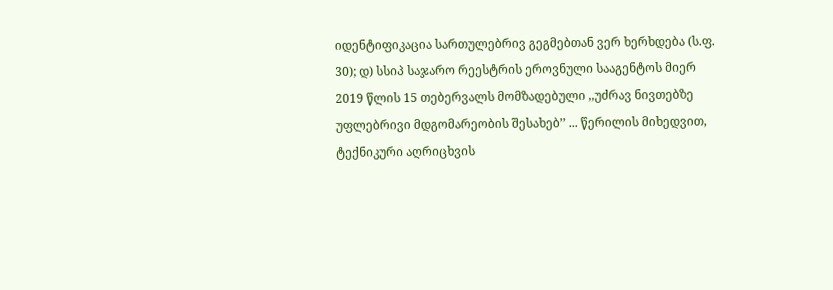იდენტიფიკაცია სართულებრივ გეგმებთან ვერ ხერხდება (ს.ფ. 30); დ) სსიპ საჯარო რეესტრის ეროვნული სააგენტოს მიერ 2019 წლის 15 თებერვალს მომზადებული ,,უძრავ ნივთებზე უფლებრივი მდგომარეობის შესახებ’’ ... წერილის მიხედვით, ტექნიკური აღრიცხვის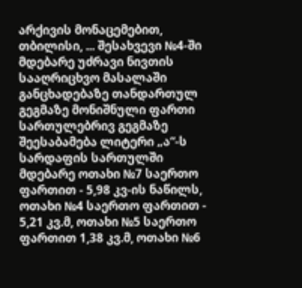არქივის მონაცემებით, თბილისი, ... შესახვევი №4-ში მდებარე უძრავი ნივთის სააღრიცხვო მასალაში განცხადებაზე თანდართულ გეგმაზე მონიშნული ფართი სართულებრივ გეგმაზე შეესაბამება ლიტერი „ა“-ს სარდაფის სართულში მდებარე ოთახი №7 საერთო ფართით - 5,98 კვ-ის ნაწილს, ოთახი №4 საერთო ფართით - 5,21 კვ.მ, ოთახი №5 საერთო ფართით 1,38 კვ.მ, ოთახი №6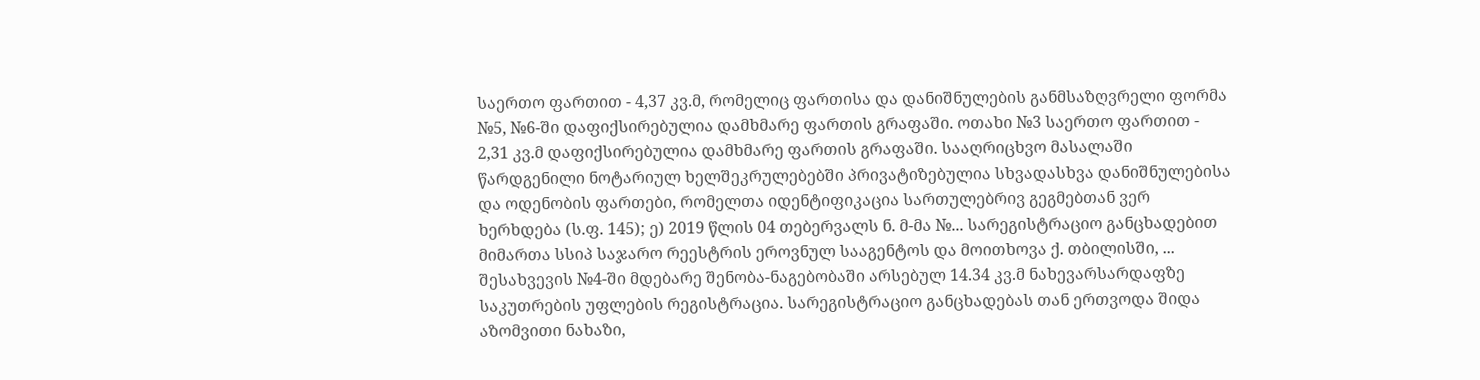საერთო ფართით - 4,37 კვ.მ, რომელიც ფართისა და დანიშნულების განმსაზღვრელი ფორმა №5, №6-ში დაფიქსირებულია დამხმარე ფართის გრაფაში. ოთახი №3 საერთო ფართით - 2,31 კვ.მ დაფიქსირებულია დამხმარე ფართის გრაფაში. სააღრიცხვო მასალაში წარდგენილი ნოტარიულ ხელშეკრულებებში პრივატიზებულია სხვადასხვა დანიშნულებისა და ოდენობის ფართები, რომელთა იდენტიფიკაცია სართულებრივ გეგმებთან ვერ ხერხდება (ს.ფ. 145); ე) 2019 წლის 04 თებერვალს ნ. მ-მა №... სარეგისტრაციო განცხადებით მიმართა სსიპ საჯარო რეესტრის ეროვნულ სააგენტოს და მოითხოვა ქ. თბილისში, ... შესახვევის №4-ში მდებარე შენობა-ნაგებობაში არსებულ 14.34 კვ.მ ნახევარსარდაფზე საკუთრების უფლების რეგისტრაცია. სარეგისტრაციო განცხადებას თან ერთვოდა შიდა აზომვითი ნახაზი,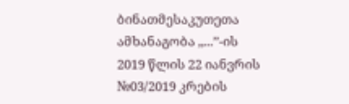ბინათმესაკუთეთა ამხანაგობა ,,...’’-ის 2019 წლის 22 იანვრის №03/2019 კრების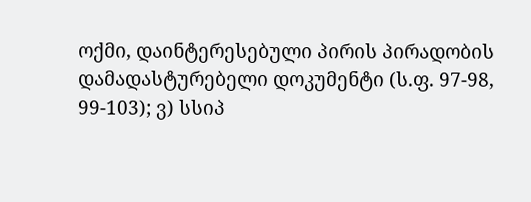ოქმი, დაინტერესებული პირის პირადობის დამადასტურებელი დოკუმენტი (ს.ფ. 97-98, 99-103); ვ) სსიპ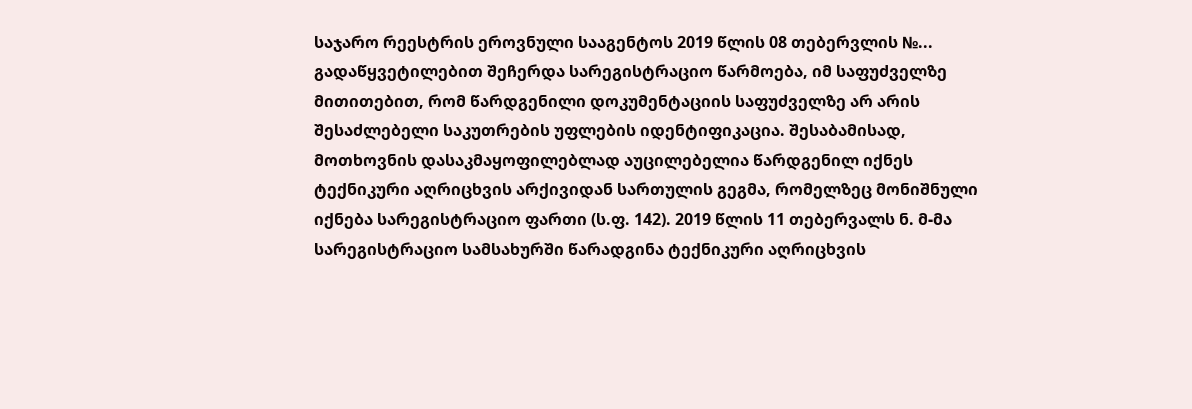საჯარო რეესტრის ეროვნული სააგენტოს 2019 წლის 08 თებერვლის №... გადაწყვეტილებით შეჩერდა სარეგისტრაციო წარმოება, იმ საფუძველზე მითითებით, რომ წარდგენილი დოკუმენტაციის საფუძველზე არ არის შესაძლებელი საკუთრების უფლების იდენტიფიკაცია. შესაბამისად, მოთხოვნის დასაკმაყოფილებლად აუცილებელია წარდგენილ იქნეს ტექნიკური აღრიცხვის არქივიდან სართულის გეგმა, რომელზეც მონიშნული იქნება სარეგისტრაციო ფართი (ს.ფ. 142). 2019 წლის 11 თებერვალს ნ. მ-მა სარეგისტრაციო სამსახურში წარადგინა ტექნიკური აღრიცხვის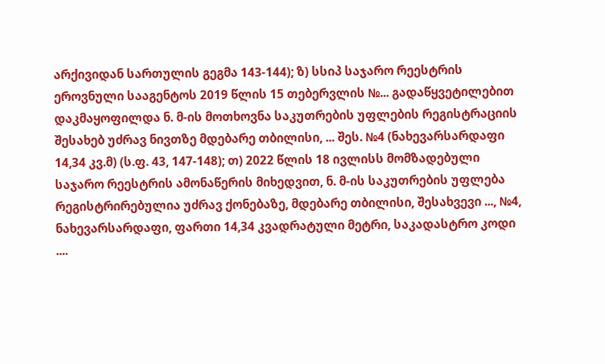არქივიდან სართულის გეგმა 143-144); ზ) სსიპ საჯარო რეესტრის ეროვნული სააგენტოს 2019 წლის 15 თებერვლის №... გადაწყვეტილებით დაკმაყოფილდა ნ. მ-ის მოთხოვნა საკუთრების უფლების რეგისტრაციის შესახებ უძრავ ნივთზე მდებარე თბილისი, ... შეს. №4 (ნახევარსარდაფი 14,34 კვ.მ) (ს.ფ. 43, 147-148); თ) 2022 წლის 18 ივლისს მომზადებული საჯარო რეესტრის ამონაწერის მიხედვით, ნ. მ-ის საკუთრების უფლება რეგისტრირებულია უძრავ ქონებაზე, მდებარე თბილისი, შესახვევი ..., №4, ნახევარსარდაფი, ფართი 14,34 კვადრატული მეტრი, საკადასტრო კოდი ....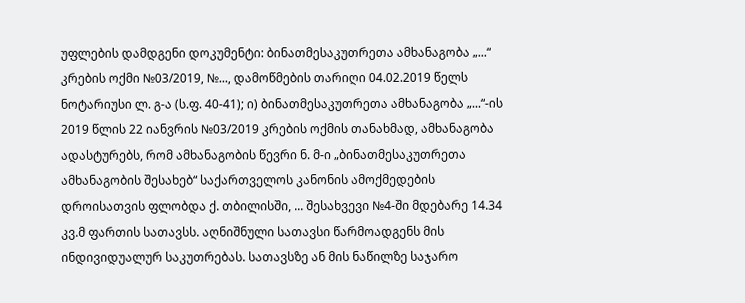უფლების დამდგენი დოკუმენტი: ბინათმესაკუთრეთა ამხანაგობა „...“ კრების ოქმი №03/2019, №..., დამოწმების თარიღი 04.02.2019 წელს ნოტარიუსი ლ. გ-ა (ს.ფ. 40-41); ი) ბინათმესაკუთრეთა ამხანაგობა „...“-ის 2019 წლის 22 იანვრის №03/2019 კრების ოქმის თანახმად, ამხანაგობა ადასტურებს, რომ ამხანაგობის წევრი ნ. მ-ი „ბინათმესაკუთრეთა ამხანაგობის შესახებ“ საქართველოს კანონის ამოქმედების დროისათვის ფლობდა ქ. თბილისში, ... შესახვევი №4-ში მდებარე 14.34 კვ.მ ფართის სათავსს. აღნიშნული სათავსი წარმოადგენს მის ინდივიდუალურ საკუთრებას. სათავსზე ან მის ნაწილზე საჯარო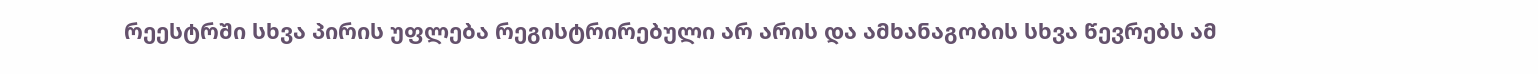რეესტრში სხვა პირის უფლება რეგისტრირებული არ არის და ამხანაგობის სხვა წევრებს ამ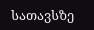სათავსზე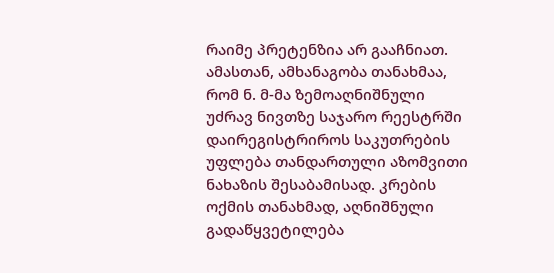რაიმე პრეტენზია არ გააჩნიათ. ამასთან, ამხანაგობა თანახმაა, რომ ნ. მ-მა ზემოაღნიშნული უძრავ ნივთზე საჯარო რეესტრში დაირეგისტრიროს საკუთრების უფლება თანდართული აზომვითი ნახაზის შესაბამისად. კრების ოქმის თანახმად, აღნიშნული გადაწყვეტილება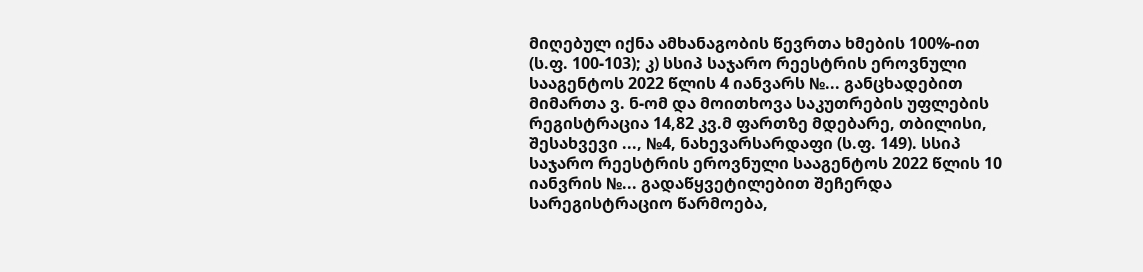მიღებულ იქნა ამხანაგობის წევრთა ხმების 100%-ით (ს.ფ. 100-103); კ) სსიპ საჯარო რეესტრის ეროვნული სააგენტოს 2022 წლის 4 იანვარს №... განცხადებით მიმართა ვ. ნ-ომ და მოითხოვა საკუთრების უფლების რეგისტრაცია 14,82 კვ.მ ფართზე მდებარე, თბილისი, შესახვევი ..., №4, ნახევარსარდაფი (ს.ფ. 149). სსიპ საჯარო რეესტრის ეროვნული სააგენტოს 2022 წლის 10 იანვრის №... გადაწყვეტილებით შეჩერდა სარეგისტრაციო წარმოება,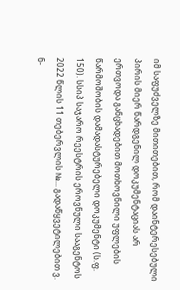იმ საფუძველზე მითითებით, რომ დაინტერესებული პირის მიერ წარდგენილ დოკუმენტაციას არ ერთვოდა განცხადებით მოთხოვნილი უფლების წარმოშობის დამადასტურებელი დოკუმენტი (ს.ფ. 150). სსიპ საჯარო რეესტრის ეროვნული სააგენტოს 2022 წლის 11 თებერვლის №... გადაწყვეტილებით ვ. ნ-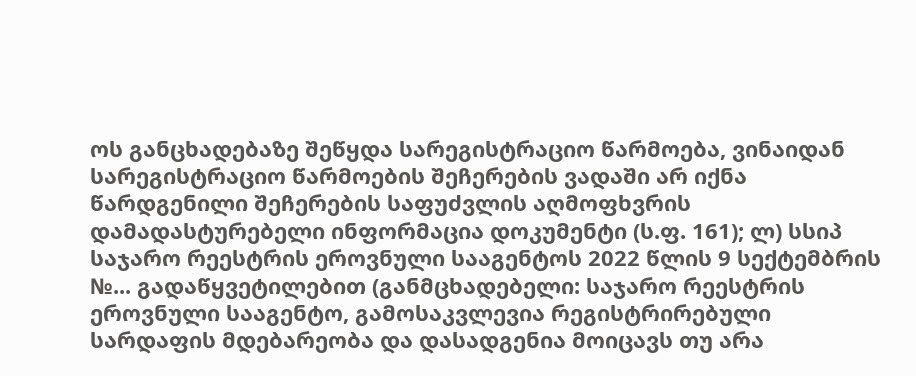ოს განცხადებაზე შეწყდა სარეგისტრაციო წარმოება, ვინაიდან სარეგისტრაციო წარმოების შეჩერების ვადაში არ იქნა წარდგენილი შეჩერების საფუძვლის აღმოფხვრის დამადასტურებელი ინფორმაცია დოკუმენტი (ს.ფ. 161); ლ) სსიპ საჯარო რეესტრის ეროვნული სააგენტოს 2022 წლის 9 სექტემბრის №... გადაწყვეტილებით (განმცხადებელი: საჯარო რეესტრის ეროვნული სააგენტო, გამოსაკვლევია რეგისტრირებული სარდაფის მდებარეობა და დასადგენია მოიცავს თუ არა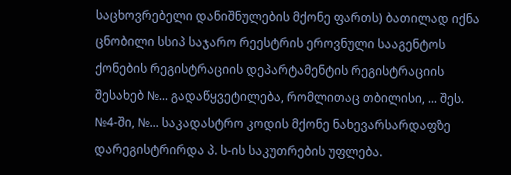საცხოვრებელი დანიშნულების მქონე ფართს) ბათილად იქნა ცნობილი სსიპ საჯარო რეესტრის ეროვნული სააგენტოს ქონების რეგისტრაციის დეპარტამენტის რეგისტრაციის შესახებ №... გადაწყვეტილება, რომლითაც თბილისი, ... შეს. №4-ში, №... საკადასტრო კოდის მქონე ნახევარსარდაფზე დარეგისტრირდა პ. ს-ის საკუთრების უფლება.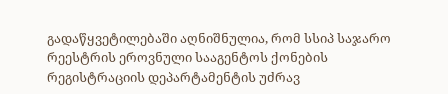გადაწყვეტილებაში აღნიშნულია, რომ სსიპ საჯარო რეესტრის ეროვნული სააგენტოს ქონების რეგისტრაციის დეპარტამენტის უძრავ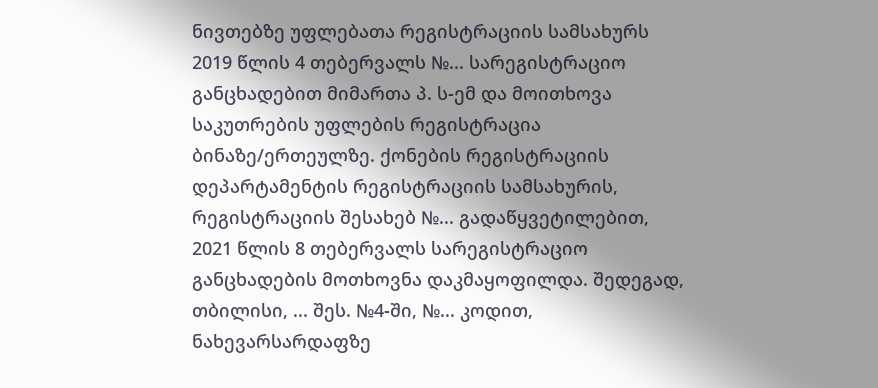ნივთებზე უფლებათა რეგისტრაციის სამსახურს 2019 წლის 4 თებერვალს №... სარეგისტრაციო განცხადებით მიმართა პ. ს-ემ და მოითხოვა საკუთრების უფლების რეგისტრაცია ბინაზე/ერთეულზე. ქონების რეგისტრაციის დეპარტამენტის რეგისტრაციის სამსახურის, რეგისტრაციის შესახებ №... გადაწყვეტილებით, 2021 წლის 8 თებერვალს სარეგისტრაციო განცხადების მოთხოვნა დაკმაყოფილდა. შედეგად, თბილისი, ... შეს. №4-ში, №... კოდით, ნახევარსარდაფზე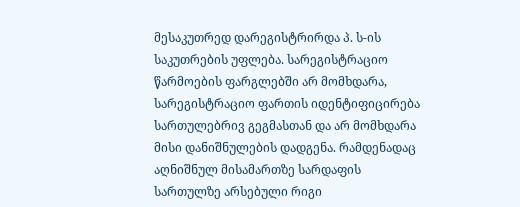მესაკუთრედ დარეგისტრირდა პ. ს-ის საკუთრების უფლება. სარეგისტრაციო წარმოების ფარგლებში არ მომხდარა, სარეგისტრაციო ფართის იდენტიფიცირება სართულებრივ გეგმასთან და არ მომხდარა მისი დანიშნულების დადგენა. რამდენადაც აღნიშნულ მისამართზე სარდაფის სართულზე არსებული რიგი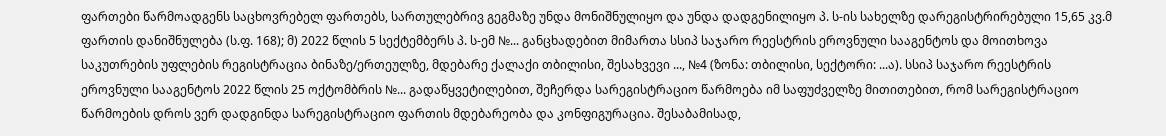ფართები წარმოადგენს საცხოვრებელ ფართებს, სართულებრივ გეგმაზე უნდა მონიშნულიყო და უნდა დადგენილიყო პ. ს-ის სახელზე დარეგისტრირებული 15,65 კვ.მ ფართის დანიშნულება (ს.ფ. 168); მ) 2022 წლის 5 სექტემბერს პ. ს-ემ №... განცხადებით მიმართა სსიპ საჯარო რეესტრის ეროვნული სააგენტოს და მოითხოვა საკუთრების უფლების რეგისტრაცია ბინაზე/ერთეულზე, მდებარე ქალაქი თბილისი, შესახვევი ..., №4 (ზონა: თბილისი, სექტორი: ...ა). სსიპ საჯარო რეესტრის ეროვნული სააგენტოს 2022 წლის 25 ოქტომბრის №... გადაწყვეტილებით, შეჩერდა სარეგისტრაციო წარმოება იმ საფუძველზე მითითებით, რომ სარეგისტრაციო წარმოების დროს ვერ დადგინდა სარეგისტრაციო ფართის მდებარეობა და კონფიგურაცია. შესაბამისად,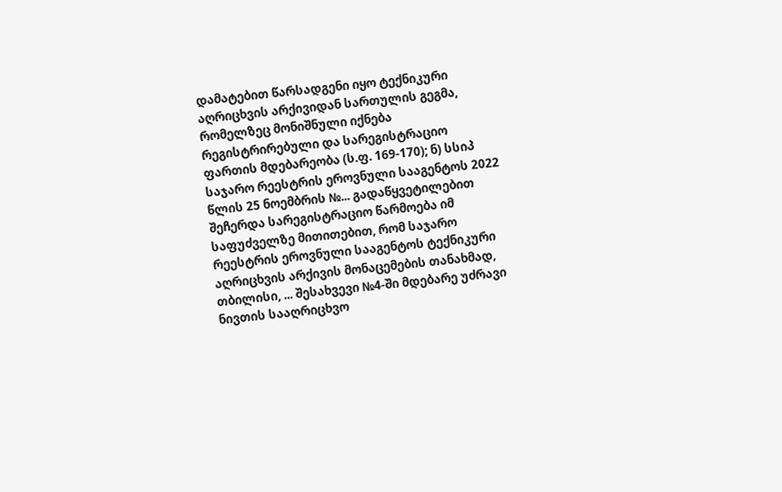დამატებით წარსადგენი იყო ტექნიკური აღრიცხვის არქივიდან სართულის გეგმა, რომელზეც მონიშნული იქნება რეგისტრირებული და სარეგისტრაციო ფართის მდებარეობა (ს.ფ. 169-170); ნ) სსიპ საჯარო რეესტრის ეროვნული სააგენტოს 2022 წლის 25 ნოემბრის №... გადაწყვეტილებით შეჩერდა სარეგისტრაციო წარმოება იმ საფუძველზე მითითებით, რომ საჯარო რეესტრის ეროვნული სააგენტოს ტექნიკური აღრიცხვის არქივის მონაცემების თანახმად, თბილისი, ... შესახვევი №4-ში მდებარე უძრავი ნივთის სააღრიცხვო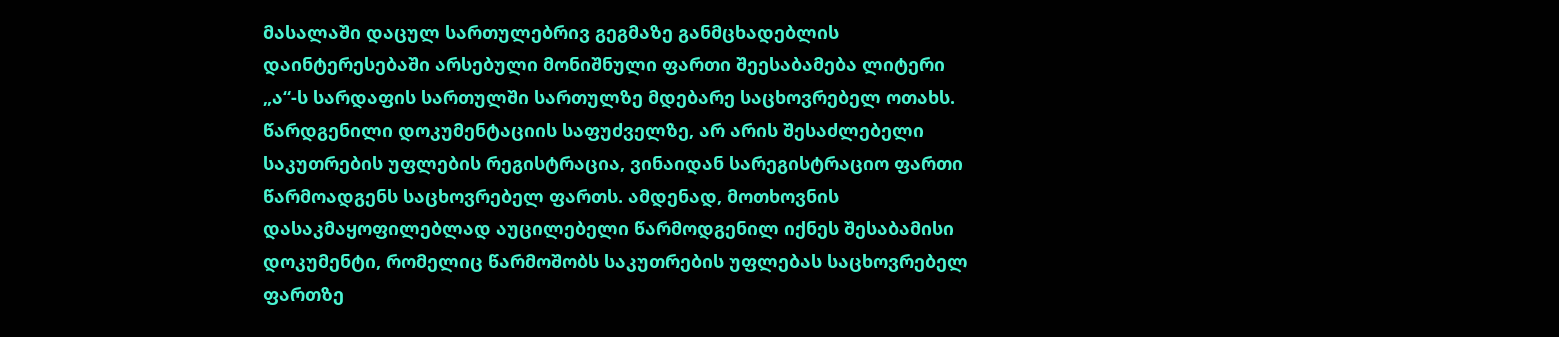მასალაში დაცულ სართულებრივ გეგმაზე განმცხადებლის დაინტერესებაში არსებული მონიშნული ფართი შეესაბამება ლიტერი „ა“-ს სარდაფის სართულში სართულზე მდებარე საცხოვრებელ ოთახს. წარდგენილი დოკუმენტაციის საფუძველზე, არ არის შესაძლებელი საკუთრების უფლების რეგისტრაცია, ვინაიდან სარეგისტრაციო ფართი წარმოადგენს საცხოვრებელ ფართს. ამდენად, მოთხოვნის დასაკმაყოფილებლად აუცილებელი წარმოდგენილ იქნეს შესაბამისი დოკუმენტი, რომელიც წარმოშობს საკუთრების უფლებას საცხოვრებელ ფართზე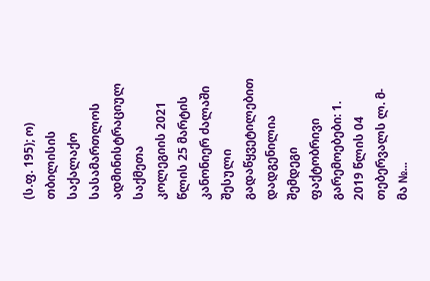(ს.ფ. 195); ო) თბილისის საქალაქო სასამართლოს ადმინისტრაციულ საქმეთა კოლეგიის 2021 წლის 25 მარტის კანონიერ ძალაში შესული გადაწყვეტილებით დადგენილია შემდეგი ფაქტობრივი გარემოებები: 1. 2019 წლის 04 თებერვალს ლ. მ-მა №...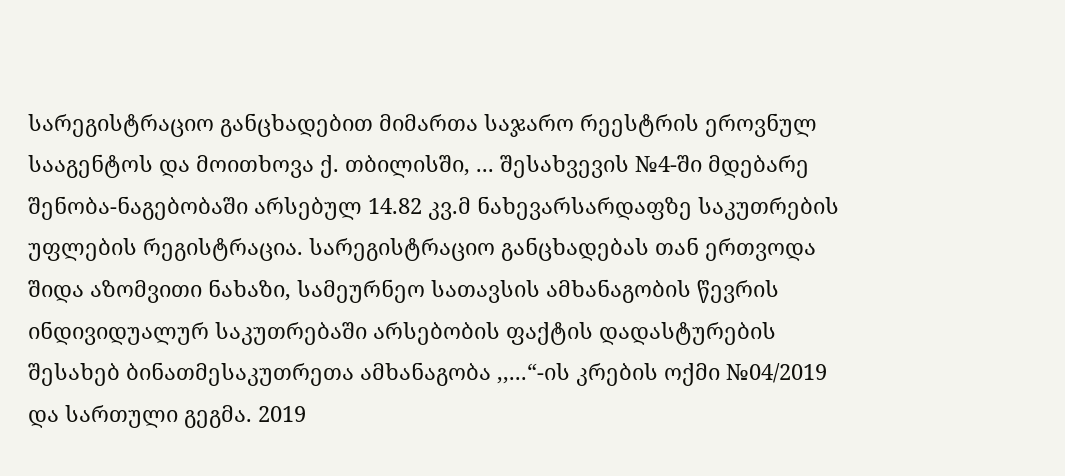სარეგისტრაციო განცხადებით მიმართა საჯარო რეესტრის ეროვნულ სააგენტოს და მოითხოვა ქ. თბილისში, ... შესახვევის №4-ში მდებარე შენობა-ნაგებობაში არსებულ 14.82 კვ.მ ნახევარსარდაფზე საკუთრების უფლების რეგისტრაცია. სარეგისტრაციო განცხადებას თან ერთვოდა შიდა აზომვითი ნახაზი, სამეურნეო სათავსის ამხანაგობის წევრის ინდივიდუალურ საკუთრებაში არსებობის ფაქტის დადასტურების შესახებ ბინათმესაკუთრეთა ამხანაგობა ,,...“-ის კრების ოქმი №04/2019 და სართული გეგმა. 2019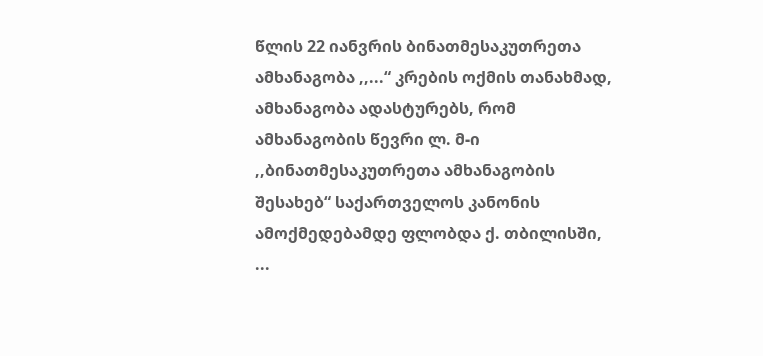წლის 22 იანვრის ბინათმესაკუთრეთა ამხანაგობა ,,...“ კრების ოქმის თანახმად, ამხანაგობა ადასტურებს, რომ ამხანაგობის წევრი ლ. მ-ი ,,ბინათმესაკუთრეთა ამხანაგობის შესახებ“ საქართველოს კანონის ამოქმედებამდე ფლობდა ქ. თბილისში, ...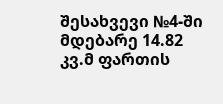შესახვევი №4-ში მდებარე 14.82 კვ.მ ფართის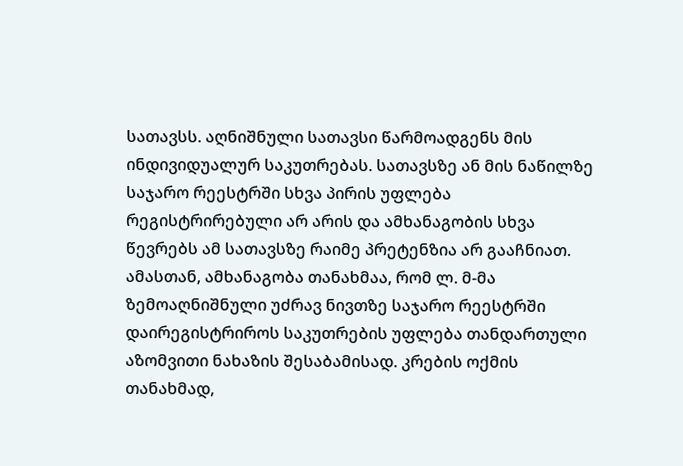სათავსს. აღნიშნული სათავსი წარმოადგენს მის ინდივიდუალურ საკუთრებას. სათავსზე ან მის ნაწილზე საჯარო რეესტრში სხვა პირის უფლება რეგისტრირებული არ არის და ამხანაგობის სხვა წევრებს ამ სათავსზე რაიმე პრეტენზია არ გააჩნიათ. ამასთან, ამხანაგობა თანახმაა, რომ ლ. მ-მა ზემოაღნიშნული უძრავ ნივთზე საჯარო რეესტრში დაირეგისტრიროს საკუთრების უფლება თანდართული აზომვითი ნახაზის შესაბამისად. კრების ოქმის თანახმად,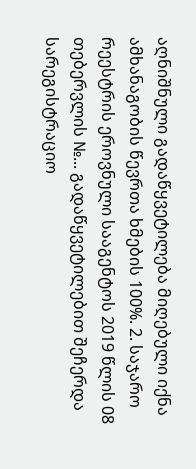აღნიშნული გადაწყვეტილება მიღებული იქნა ამხანაგობის წევრთა ხმების 100%. 2. საჯარო რეესტრის ეროვნული სააგენტოს 2019 წლის 08 თებერვლის №... გადაწყვეტილებით შეჩერდა სარეგისტრაციო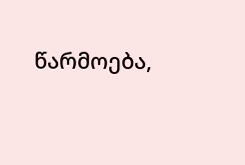წარმოება,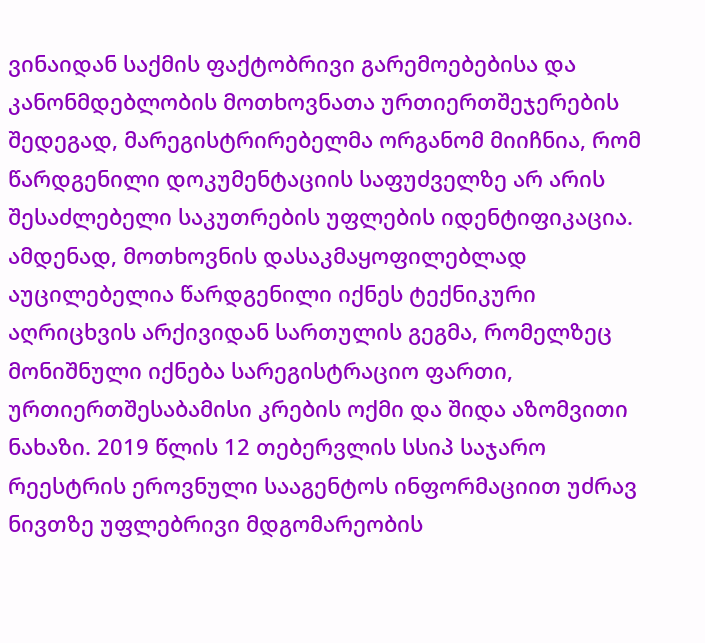ვინაიდან საქმის ფაქტობრივი გარემოებებისა და კანონმდებლობის მოთხოვნათა ურთიერთშეჯერების შედეგად, მარეგისტრირებელმა ორგანომ მიიჩნია, რომ წარდგენილი დოკუმენტაციის საფუძველზე არ არის შესაძლებელი საკუთრების უფლების იდენტიფიკაცია. ამდენად, მოთხოვნის დასაკმაყოფილებლად აუცილებელია წარდგენილი იქნეს ტექნიკური აღრიცხვის არქივიდან სართულის გეგმა, რომელზეც მონიშნული იქნება სარეგისტრაციო ფართი, ურთიერთშესაბამისი კრების ოქმი და შიდა აზომვითი ნახაზი. 2019 წლის 12 თებერვლის სსიპ საჯარო რეესტრის ეროვნული სააგენტოს ინფორმაციით უძრავ ნივთზე უფლებრივი მდგომარეობის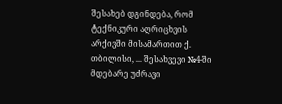შესახებ დგინდება, რომ ტექნიკური აღრიცხვის არქივში მისამართით ქ. თბილისი, ... შესახვევი №4-ში მდებარე უძრავი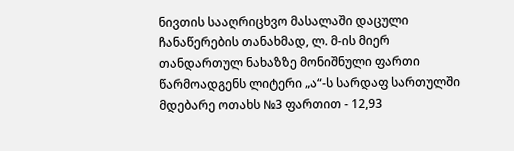ნივთის სააღრიცხვო მასალაში დაცული ჩანაწერების თანახმად, ლ. მ-ის მიერ თანდართულ ნახაზზე მონიშნული ფართი წარმოადგენს ლიტერი „ა“-ს სარდაფ სართულში მდებარე ოთახს №3 ფართით - 12,93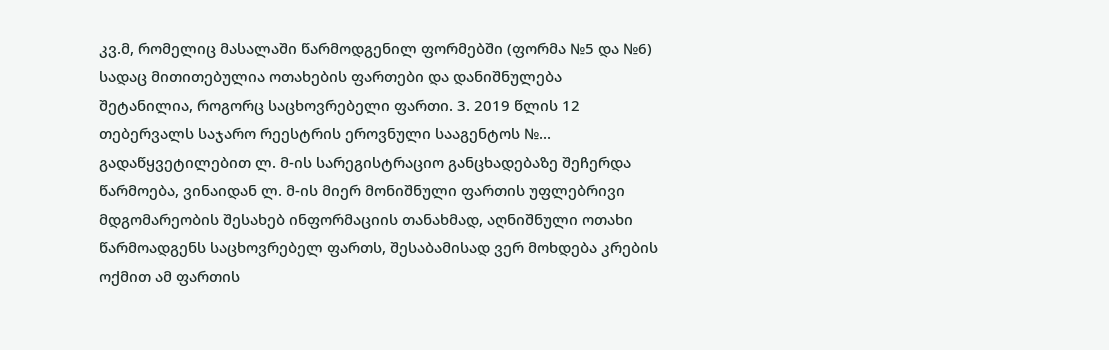კვ.მ, რომელიც მასალაში წარმოდგენილ ფორმებში (ფორმა №5 და №6) სადაც მითითებულია ოთახების ფართები და დანიშნულება შეტანილია, როგორც საცხოვრებელი ფართი. 3. 2019 წლის 12 თებერვალს საჯარო რეესტრის ეროვნული სააგენტოს №... გადაწყვეტილებით ლ. მ-ის სარეგისტრაციო განცხადებაზე შეჩერდა წარმოება, ვინაიდან ლ. მ-ის მიერ მონიშნული ფართის უფლებრივი მდგომარეობის შესახებ ინფორმაციის თანახმად, აღნიშნული ოთახი წარმოადგენს საცხოვრებელ ფართს, შესაბამისად ვერ მოხდება კრების ოქმით ამ ფართის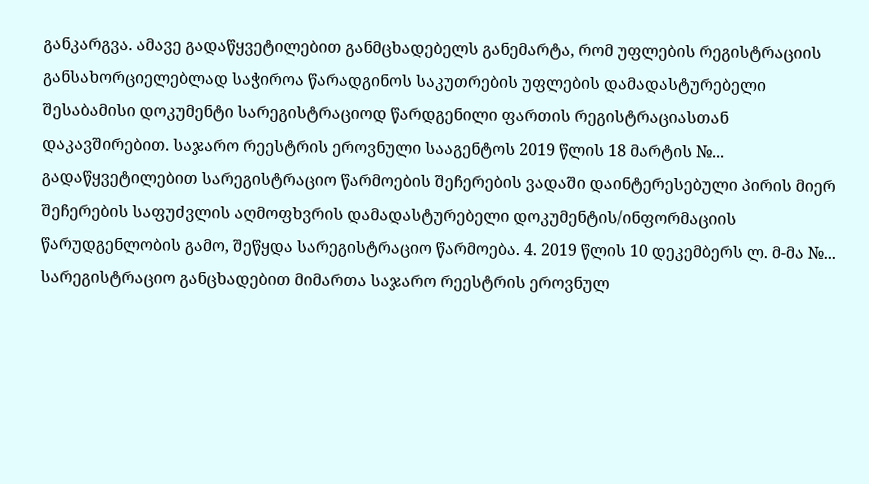განკარგვა. ამავე გადაწყვეტილებით განმცხადებელს განემარტა, რომ უფლების რეგისტრაციის განსახორციელებლად საჭიროა წარადგინოს საკუთრების უფლების დამადასტურებელი შესაბამისი დოკუმენტი სარეგისტრაციოდ წარდგენილი ფართის რეგისტრაციასთან დაკავშირებით. საჯარო რეესტრის ეროვნული სააგენტოს 2019 წლის 18 მარტის №... გადაწყვეტილებით სარეგისტრაციო წარმოების შეჩერების ვადაში დაინტერესებული პირის მიერ შეჩერების საფუძვლის აღმოფხვრის დამადასტურებელი დოკუმენტის/ინფორმაციის წარუდგენლობის გამო, შეწყდა სარეგისტრაციო წარმოება. 4. 2019 წლის 10 დეკემბერს ლ. მ-მა №... სარეგისტრაციო განცხადებით მიმართა საჯარო რეესტრის ეროვნულ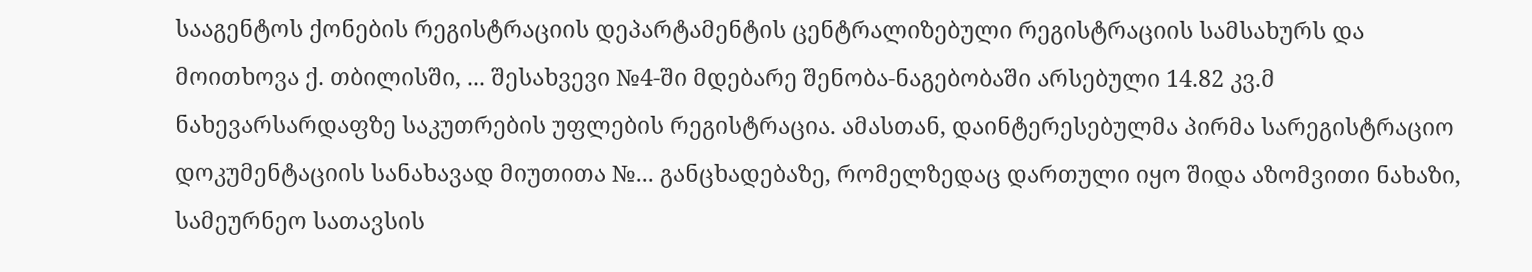სააგენტოს ქონების რეგისტრაციის დეპარტამენტის ცენტრალიზებული რეგისტრაციის სამსახურს და მოითხოვა ქ. თბილისში, ... შესახვევი №4-ში მდებარე შენობა-ნაგებობაში არსებული 14.82 კვ.მ ნახევარსარდაფზე საკუთრების უფლების რეგისტრაცია. ამასთან, დაინტერესებულმა პირმა სარეგისტრაციო დოკუმენტაციის სანახავად მიუთითა №... განცხადებაზე, რომელზედაც დართული იყო შიდა აზომვითი ნახაზი, სამეურნეო სათავსის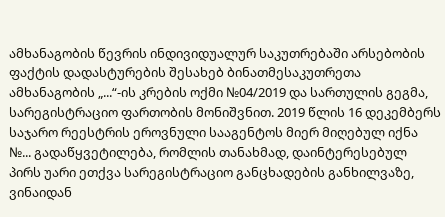ამხანაგობის წევრის ინდივიდუალურ საკუთრებაში არსებობის ფაქტის დადასტურების შესახებ ბინათმესაკუთრეთა ამხანაგობის „...“-ის კრების ოქმი №04/2019 და სართულის გეგმა, სარეგისტრაციო ფართობის მონიშვნით. 2019 წლის 16 დეკემბერს საჯარო რეესტრის ეროვნული სააგენტოს მიერ მიღებულ იქნა №... გადაწყვეტილება, რომლის თანახმად, დაინტერესებულ პირს უარი ეთქვა სარეგისტრაციო განცხადების განხილვაზე, ვინაიდან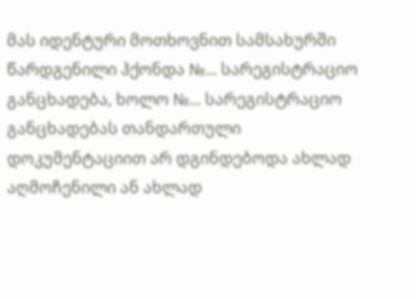მას იდენტური მოთხოვნით სამსახურში წარდგენილი ჰქონდა №... სარეგისტრაციო განცხადება, ხოლო №... სარეგისტრაციო განცხადებას თანდართული დოკუმენტაციით არ დგინდებოდა ახლად აღმოჩენილი ან ახლად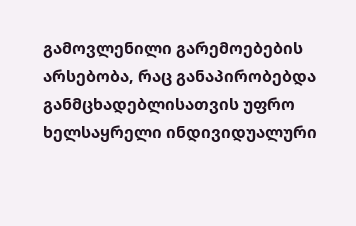გამოვლენილი გარემოებების არსებობა, რაც განაპირობებდა განმცხადებლისათვის უფრო ხელსაყრელი ინდივიდუალური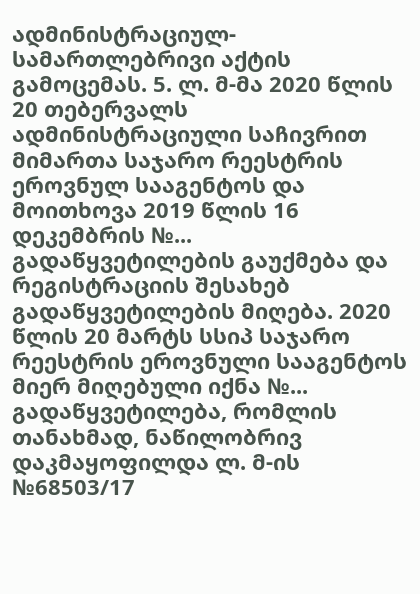ადმინისტრაციულ-სამართლებრივი აქტის გამოცემას. 5. ლ. მ-მა 2020 წლის 20 თებერვალს ადმინისტრაციული საჩივრით მიმართა საჯარო რეესტრის ეროვნულ სააგენტოს და მოითხოვა 2019 წლის 16 დეკემბრის №... გადაწყვეტილების გაუქმება და რეგისტრაციის შესახებ გადაწყვეტილების მიღება. 2020 წლის 20 მარტს სსიპ საჯარო რეესტრის ეროვნული სააგენტოს მიერ მიღებული იქნა №... გადაწყვეტილება, რომლის თანახმად, ნაწილობრივ დაკმაყოფილდა ლ. მ-ის №68503/17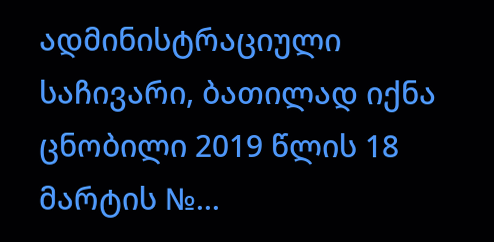ადმინისტრაციული საჩივარი, ბათილად იქნა ცნობილი 2019 წლის 18 მარტის №...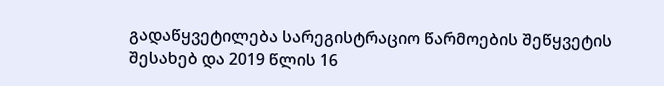გადაწყვეტილება სარეგისტრაციო წარმოების შეწყვეტის შესახებ და 2019 წლის 16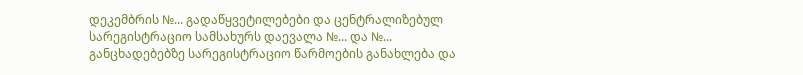დეკემბრის №... გადაწყვეტილებები და ცენტრალიზებულ სარეგისტრაციო სამსახურს დაევალა №... და №... განცხადებებზე სარეგისტრაციო წარმოების განახლება და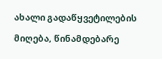ახალი გადაწყვეტილების მიღება, წინამდებარე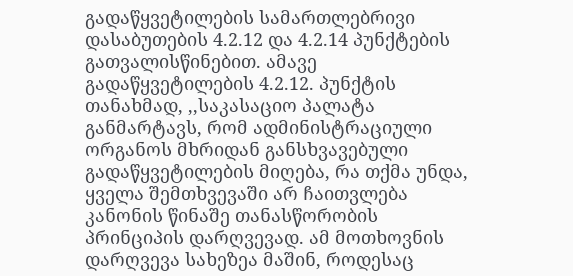გადაწყვეტილების სამართლებრივი დასაბუთების 4.2.12 და 4.2.14 პუნქტების გათვალისწინებით. ამავე გადაწყვეტილების 4.2.12. პუნქტის თანახმად, ,,საკასაციო პალატა განმარტავს, რომ ადმინისტრაციული ორგანოს მხრიდან განსხვავებული გადაწყვეტილების მიღება, რა თქმა უნდა, ყველა შემთხვევაში არ ჩაითვლება კანონის წინაშე თანასწორობის პრინციპის დარღვევად. ამ მოთხოვნის დარღვევა სახეზეა მაშინ, როდესაც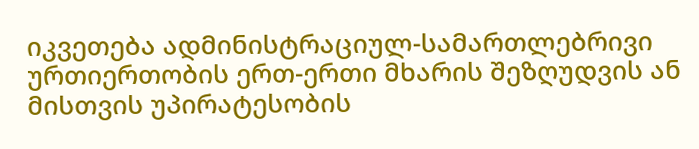იკვეთება ადმინისტრაციულ-სამართლებრივი ურთიერთობის ერთ-ერთი მხარის შეზღუდვის ან მისთვის უპირატესობის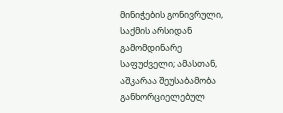მინიჭების გონივრული, საქმის არსიდან გამომდინარე საფუძველი; ამასთან, აშკარაა შეუსაბამობა განხორციელებულ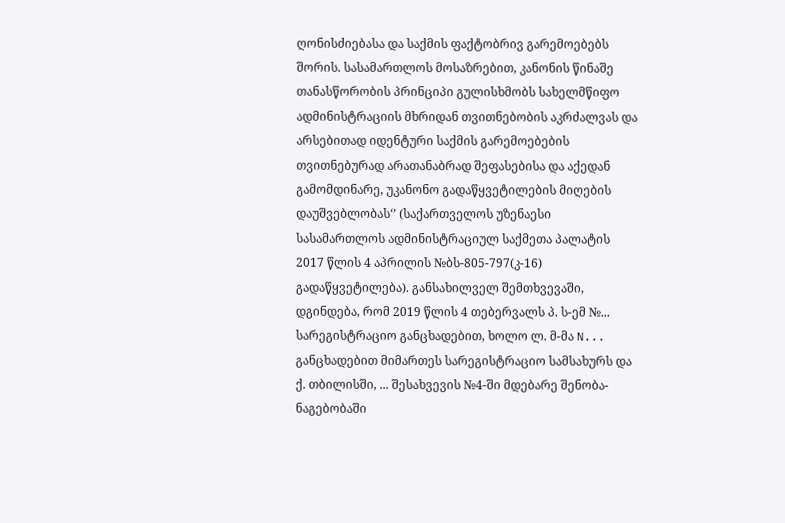ღონისძიებასა და საქმის ფაქტობრივ გარემოებებს შორის. სასამართლოს მოსაზრებით, კანონის წინაშე თანასწორობის პრინციპი გულისხმობს სახელმწიფო ადმინისტრაციის მხრიდან თვითნებობის აკრძალვას და არსებითად იდენტური საქმის გარემოებების თვითნებურად არათანაბრად შეფასებისა და აქედან გამომდინარე, უკანონო გადაწყვეტილების მიღების დაუშვებლობას‘’ (საქართველოს უზენაესი სასამართლოს ადმინისტრაციულ საქმეთა პალატის 2017 წლის 4 აპრილის №ბს-805-797(კ-16) გადაწყვეტილება). განსახილველ შემთხვევაში, დგინდება, რომ 2019 წლის 4 თებერვალს პ. ს-ემ №... სარეგისტრაციო განცხადებით, ხოლო ლ. მ-მა N... განცხადებით მიმართეს სარეგისტრაციო სამსახურს და ქ. თბილისში, ... შესახვევის №4-ში მდებარე შენობა-ნაგებობაში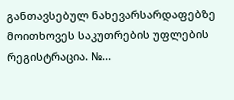განთავსებულ ნახევარსარდაფებზე მოითხოვეს საკუთრების უფლების რეგისტრაცია. №...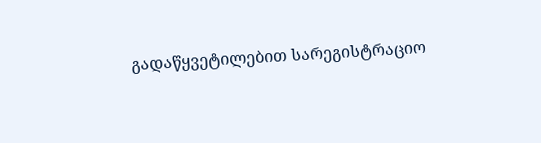გადაწყვეტილებით სარეგისტრაციო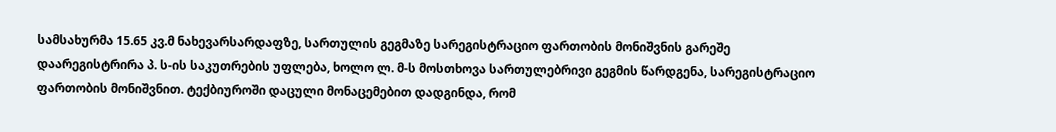სამსახურმა 15.65 კვ.მ ნახევარსარდაფზე, სართულის გეგმაზე სარეგისტრაციო ფართობის მონიშვნის გარეშე დაარეგისტრირა პ. ს-ის საკუთრების უფლება, ხოლო ლ. მ-ს მოსთხოვა სართულებრივი გეგმის წარდგენა, სარეგისტრაციო ფართობის მონიშვნით. ტექბიუროში დაცული მონაცემებით დადგინდა, რომ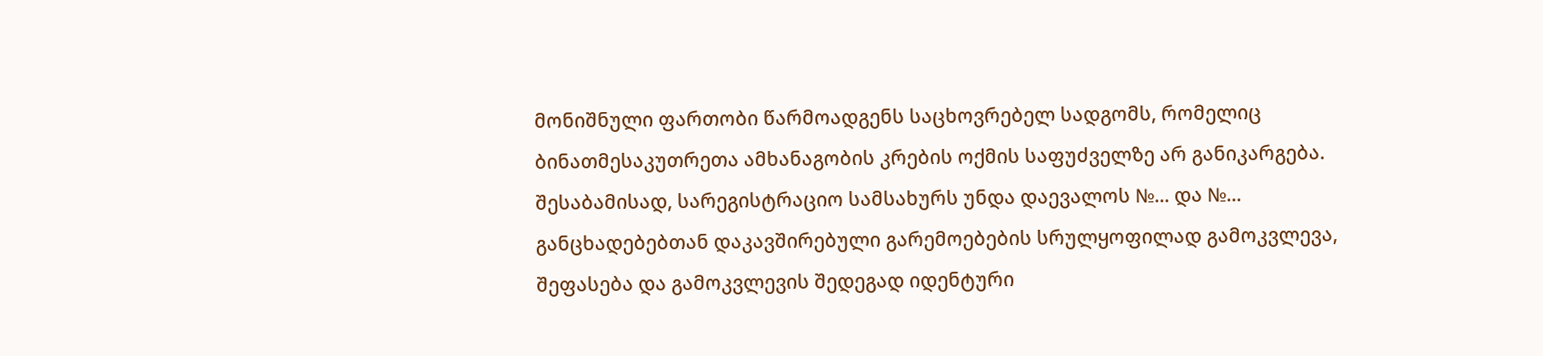მონიშნული ფართობი წარმოადგენს საცხოვრებელ სადგომს, რომელიც ბინათმესაკუთრეთა ამხანაგობის კრების ოქმის საფუძველზე არ განიკარგება. შესაბამისად, სარეგისტრაციო სამსახურს უნდა დაევალოს №... და №... განცხადებებთან დაკავშირებული გარემოებების სრულყოფილად გამოკვლევა, შეფასება და გამოკვლევის შედეგად იდენტური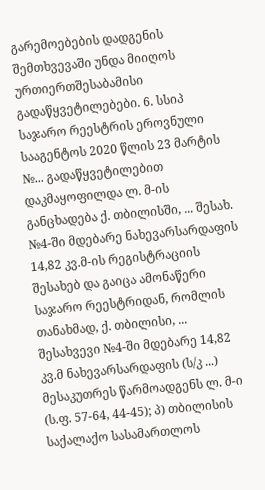გარემოებების დადგენის შემთხვევაში უნდა მიიღოს ურთიერთშესაბამისი გადაწყვეტილებები. 6. სსიპ საჯარო რეესტრის ეროვნული სააგენტოს 2020 წლის 23 მარტის №... გადაწყვეტილებით დაკმაყოფილდა ლ. მ-ის განცხადება ქ. თბილისში, ... შესახ. №4-ში მდებარე ნახევარსარდაფის 14,82 კვ.მ-ის რეგისტრაციის შესახებ და გაიცა ამონაწერი საჯარო რეესტრიდან, რომლის თანახმად, ქ. თბილისი, ... შესახვევი №4-ში მდებარე 14,82 კვ.მ ნახევარსარდაფის (ს/კ ...) მესაკუთრეს წარმოადგენს ლ. მ-ი (ს.ფ. 57-64, 44-45); პ) თბილისის საქალაქო სასამართლოს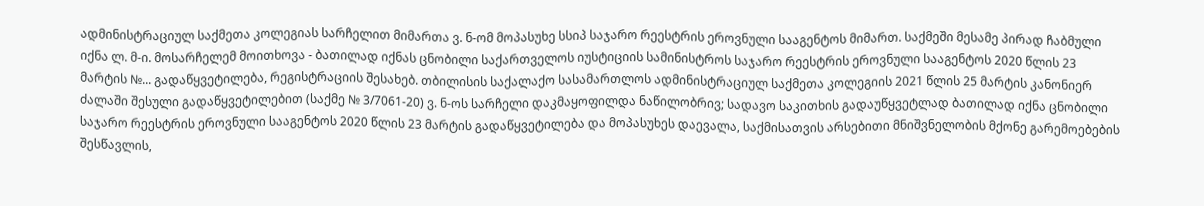ადმინისტრაციულ საქმეთა კოლეგიას სარჩელით მიმართა ვ. ნ-ომ მოპასუხე სსიპ საჯარო რეესტრის ეროვნული სააგენტოს მიმართ. საქმეში მესამე პირად ჩაბმული იქნა ლ. მ-ი. მოსარჩელემ მოითხოვა - ბათილად იქნას ცნობილი საქართველოს იუსტიციის სამინისტროს საჯარო რეესტრის ეროვნული სააგენტოს 2020 წლის 23 მარტის №... გადაწყვეტილება, რეგისტრაციის შესახებ. თბილისის საქალაქო სასამართლოს ადმინისტრაციულ საქმეთა კოლეგიის 2021 წლის 25 მარტის კანონიერ ძალაში შესული გადაწყვეტილებით (საქმე № 3/7061-20) ვ. ნ-ოს სარჩელი დაკმაყოფილდა ნაწილობრივ; სადავო საკითხის გადაუწყვეტლად ბათილად იქნა ცნობილი საჯარო რეესტრის ეროვნული სააგენტოს 2020 წლის 23 მარტის გადაწყვეტილება და მოპასუხეს დაევალა, საქმისათვის არსებითი მნიშვნელობის მქონე გარემოებების შესწავლის,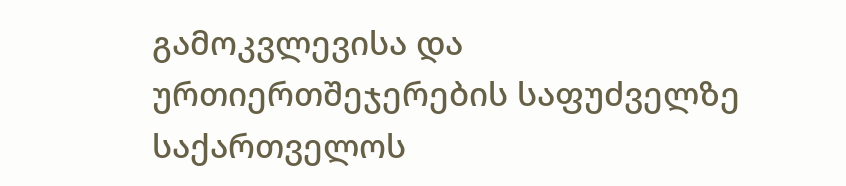გამოკვლევისა და ურთიერთშეჯერების საფუძველზე საქართველოს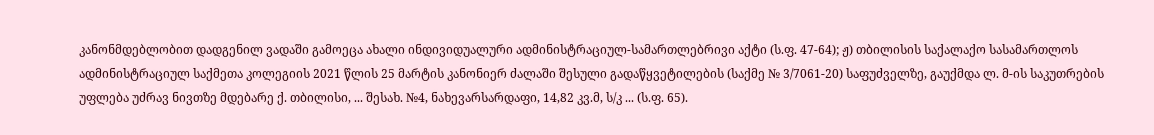კანონმდებლობით დადგენილ ვადაში გამოეცა ახალი ინდივიდუალური ადმინისტრაციულ-სამართლებრივი აქტი (ს.ფ. 47-64); ჟ) თბილისის საქალაქო სასამართლოს ადმინისტრაციულ საქმეთა კოლეგიის 2021 წლის 25 მარტის კანონიერ ძალაში შესული გადაწყვეტილების (საქმე № 3/7061-20) საფუძველზე, გაუქმდა ლ. მ-ის საკუთრების უფლება უძრავ ნივთზე მდებარე ქ. თბილისი, ... შესახ. №4, ნახევარსარდაფი, 14,82 კვ.მ, ს/კ ... (ს.ფ. 65).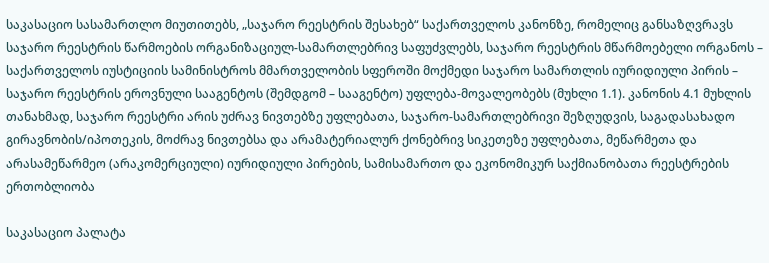საკასაციო სასამართლო მიუთითებს, „საჯარო რეესტრის შესახებ“ საქართველოს კანონზე, რომელიც განსაზღვრავს საჯარო რეესტრის წარმოების ორგანიზაციულ-სამართლებრივ საფუძვლებს, საჯარო რეესტრის მწარმოებელი ორგანოს – საქართველოს იუსტიციის სამინისტროს მმართველობის სფეროში მოქმედი საჯარო სამართლის იურიდიული პირის – საჯარო რეესტრის ეროვნული სააგენტოს (შემდგომ – სააგენტო) უფლება-მოვალეობებს (მუხლი 1.1). კანონის 4.1 მუხლის თანახმად, საჯარო რეესტრი არის უძრავ ნივთებზე უფლებათა, საჯარო-სამართლებრივი შეზღუდვის, საგადასახადო გირავნობის/იპოთეკის, მოძრავ ნივთებსა და არამატერიალურ ქონებრივ სიკეთეზე უფლებათა, მეწარმეთა და არასამეწარმეო (არაკომერციული) იურიდიული პირების, სამისამართო და ეკონომიკურ საქმიანობათა რეესტრების ერთობლიობა

საკასაციო პალატა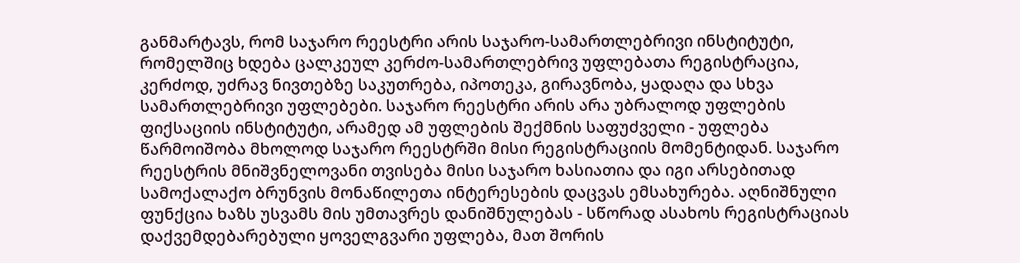განმარტავს, რომ საჯარო რეესტრი არის საჯარო-სამართლებრივი ინსტიტუტი, რომელშიც ხდება ცალკეულ კერძო-სამართლებრივ უფლებათა რეგისტრაცია, კერძოდ, უძრავ ნივთებზე საკუთრება, იპოთეკა, გირავნობა, ყადაღა და სხვა სამართლებრივი უფლებები. საჯარო რეესტრი არის არა უბრალოდ უფლების ფიქსაციის ინსტიტუტი, არამედ ამ უფლების შექმნის საფუძველი - უფლება წარმოიშობა მხოლოდ საჯარო რეესტრში მისი რეგისტრაციის მომენტიდან. საჯარო რეესტრის მნიშვნელოვანი თვისება მისი საჯარო ხასიათია და იგი არსებითად სამოქალაქო ბრუნვის მონაწილეთა ინტერესების დაცვას ემსახურება. აღნიშნული ფუნქცია ხაზს უსვამს მის უმთავრეს დანიშნულებას - სწორად ასახოს რეგისტრაციას დაქვემდებარებული ყოველგვარი უფლება, მათ შორის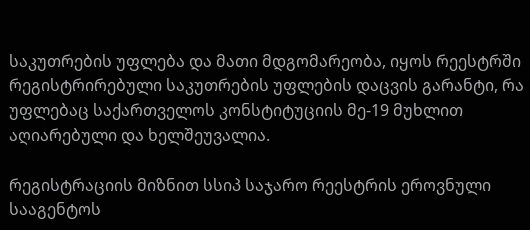საკუთრების უფლება და მათი მდგომარეობა, იყოს რეესტრში რეგისტრირებული საკუთრების უფლების დაცვის გარანტი, რა უფლებაც საქართველოს კონსტიტუციის მე-19 მუხლით აღიარებული და ხელშეუვალია.

რეგისტრაციის მიზნით სსიპ საჯარო რეესტრის ეროვნული სააგენტოს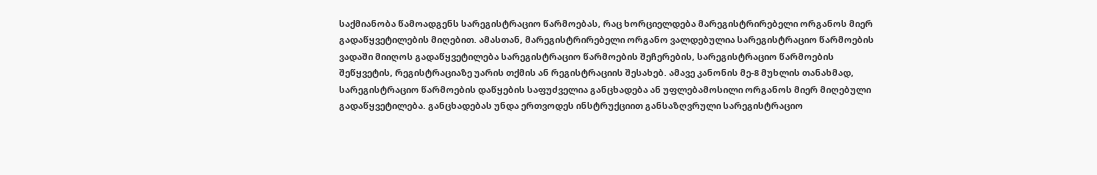საქმიანობა წამოადგენს სარეგისტრაციო წარმოებას, რაც ხორციელდება მარეგისტრირებელი ორგანოს მიერ გადაწყვეტილების მიღებით. ამასთან, მარეგისტრირებელი ორგანო ვალდებულია სარეგისტრაციო წარმოების ვადაში მიიღოს გადაწყვეტილება სარეგისტრაციო წარმოების შეჩერების, სარეგისტრაციო წარმოების შეწყვეტის, რეგისტრაციაზე უარის თქმის ან რეგისტრაციის შესახებ. ამავე კანონის მე-8 მუხლის თანახმად, სარეგისტრაციო წარმოების დაწყების საფუძველია განცხადება ან უფლებამოსილი ორგანოს მიერ მიღებული გადაწყვეტილება. განცხადებას უნდა ერთვოდეს ინსტრუქციით განსაზღვრული სარეგისტრაციო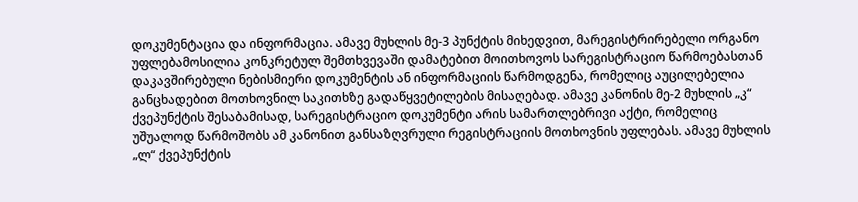დოკუმენტაცია და ინფორმაცია. ამავე მუხლის მე-3 პუნქტის მიხედვით, მარეგისტრირებელი ორგანო უფლებამოსილია კონკრეტულ შემთხვევაში დამატებით მოითხოვოს სარეგისტრაციო წარმოებასთან დაკავშირებული ნებისმიერი დოკუმენტის ან ინფორმაციის წარმოდგენა, რომელიც აუცილებელია განცხადებით მოთხოვნილ საკითხზე გადაწყვეტილების მისაღებად. ამავე კანონის მე-2 მუხლის „კ“ ქვეპუნქტის შესაბამისად, სარეგისტრაციო დოკუმენტი არის სამართლებრივი აქტი, რომელიც უშუალოდ წარმოშობს ამ კანონით განსაზღვრული რეგისტრაციის მოთხოვნის უფლებას. ამავე მუხლის „ლ“ ქვეპუნქტის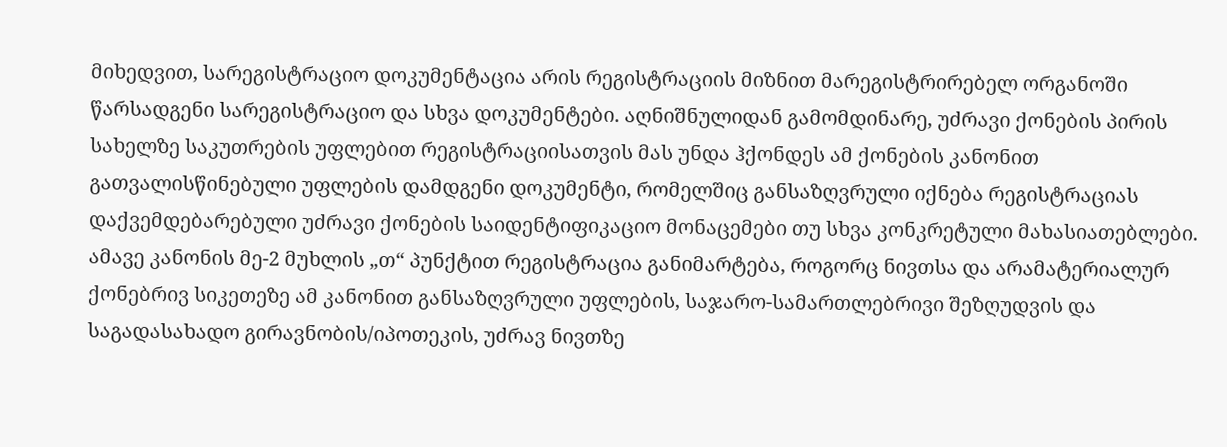მიხედვით, სარეგისტრაციო დოკუმენტაცია არის რეგისტრაციის მიზნით მარეგისტრირებელ ორგანოში წარსადგენი სარეგისტრაციო და სხვა დოკუმენტები. აღნიშნულიდან გამომდინარე, უძრავი ქონების პირის სახელზე საკუთრების უფლებით რეგისტრაციისათვის მას უნდა ჰქონდეს ამ ქონების კანონით გათვალისწინებული უფლების დამდგენი დოკუმენტი, რომელშიც განსაზღვრული იქნება რეგისტრაციას დაქვემდებარებული უძრავი ქონების საიდენტიფიკაციო მონაცემები თუ სხვა კონკრეტული მახასიათებლები. ამავე კანონის მე-2 მუხლის „თ“ პუნქტით რეგისტრაცია განიმარტება, როგორც ნივთსა და არამატერიალურ ქონებრივ სიკეთეზე ამ კანონით განსაზღვრული უფლების, საჯარო-სამართლებრივი შეზღუდვის და საგადასახადო გირავნობის/იპოთეკის, უძრავ ნივთზე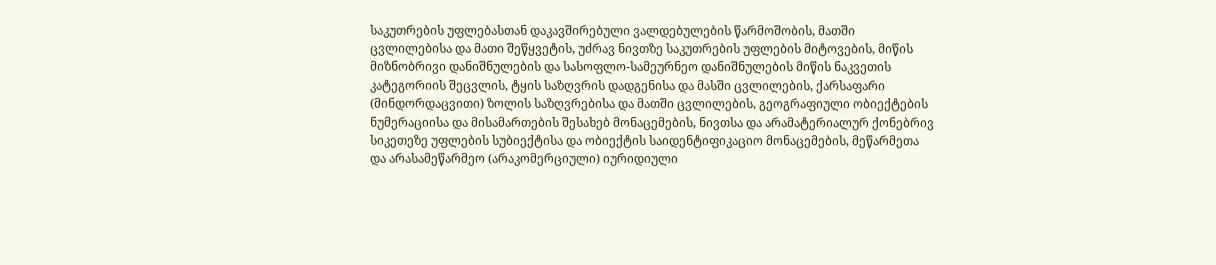საკუთრების უფლებასთან დაკავშირებული ვალდებულების წარმოშობის, მათში ცვლილებისა და მათი შეწყვეტის, უძრავ ნივთზე საკუთრების უფლების მიტოვების, მიწის მიზნობრივი დანიშნულების და სასოფლო-სამეურნეო დანიშნულების მიწის ნაკვეთის კატეგორიის შეცვლის, ტყის საზღვრის დადგენისა და მასში ცვლილების, ქარსაფარი (მინდორდაცვითი) ზოლის საზღვრებისა და მათში ცვლილების, გეოგრაფიული ობიექტების ნუმერაციისა და მისამართების შესახებ მონაცემების, ნივთსა და არამატერიალურ ქონებრივ სიკეთეზე უფლების სუბიექტისა და ობიექტის საიდენტიფიკაციო მონაცემების, მეწარმეთა და არასამეწარმეო (არაკომერციული) იურიდიული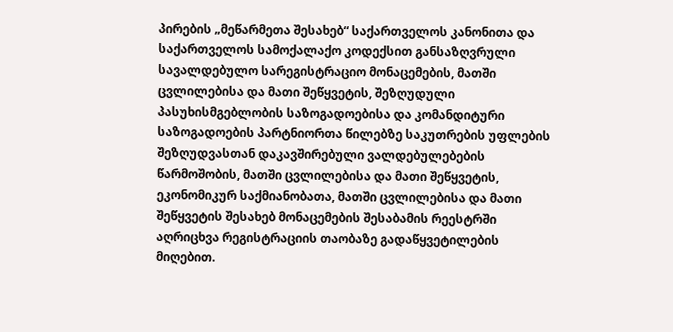პირების „მეწარმეთა შესახებ“ საქართველოს კანონითა და საქართველოს სამოქალაქო კოდექსით განსაზღვრული სავალდებულო სარეგისტრაციო მონაცემების, მათში ცვლილებისა და მათი შეწყვეტის, შეზღუდული პასუხისმგებლობის საზოგადოებისა და კომანდიტური საზოგადოების პარტნიორთა წილებზე საკუთრების უფლების შეზღუდვასთან დაკავშირებული ვალდებულებების წარმოშობის, მათში ცვლილებისა და მათი შეწყვეტის, ეკონომიკურ საქმიანობათა, მათში ცვლილებისა და მათი შეწყვეტის შესახებ მონაცემების შესაბამის რეესტრში აღრიცხვა რეგისტრაციის თაობაზე გადაწყვეტილების მიღებით.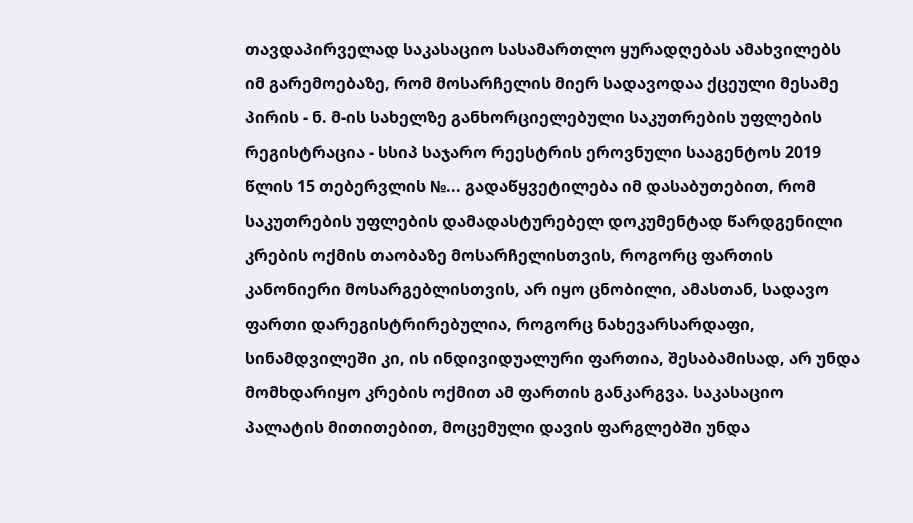თავდაპირველად საკასაციო სასამართლო ყურადღებას ამახვილებს იმ გარემოებაზე, რომ მოსარჩელის მიერ სადავოდაა ქცეული მესამე პირის - ნ. მ-ის სახელზე განხორციელებული საკუთრების უფლების რეგისტრაცია - სსიპ საჯარო რეესტრის ეროვნული სააგენტოს 2019 წლის 15 თებერვლის №... გადაწყვეტილება იმ დასაბუთებით, რომ საკუთრების უფლების დამადასტურებელ დოკუმენტად წარდგენილი კრების ოქმის თაობაზე მოსარჩელისთვის, როგორც ფართის კანონიერი მოსარგებლისთვის, არ იყო ცნობილი, ამასთან, სადავო ფართი დარეგისტრირებულია, როგორც ნახევარსარდაფი, სინამდვილეში კი, ის ინდივიდუალური ფართია, შესაბამისად, არ უნდა მომხდარიყო კრების ოქმით ამ ფართის განკარგვა. საკასაციო პალატის მითითებით, მოცემული დავის ფარგლებში უნდა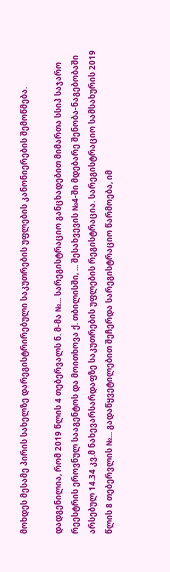მოხდეს მესამე პირის სახელზე დარეგისტრირებული საკუთრების უფლების კანონიერების შემოწმება.

დადგენილია, რომ 2019 წლის 4 თებერვალს ნ. მ-მა №... სარეგისტრაციო განცხადებით მიმართა სსიპ საჯარო რეესტრის ეროვნულ სააგენტოს და მოითხოვა ქ. თბილისში, ... შესახვევის №4-ში მდებარე შენობა-ნაგებობაში არსებულ 14.34 კვ.მ ნახევარსარდაფზე საკუთრების უფლების რეგისტრაცია. სარეგისტრაციო სამსახურის 2019 წლის 8 თებერვლის №... გადაწყვეტილებით შეჩერდა სარეგისტრაციო წარმოება, იმ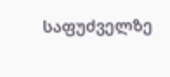საფუძველზე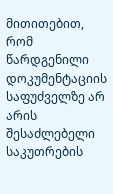მითითებით, რომ წარდგენილი დოკუმენტაციის საფუძველზე არ არის შესაძლებელი საკუთრების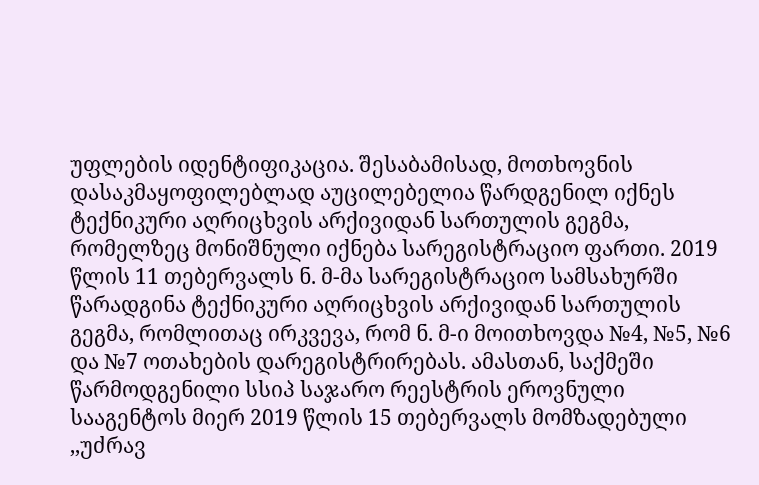უფლების იდენტიფიკაცია. შესაბამისად, მოთხოვნის დასაკმაყოფილებლად აუცილებელია წარდგენილ იქნეს ტექნიკური აღრიცხვის არქივიდან სართულის გეგმა, რომელზეც მონიშნული იქნება სარეგისტრაციო ფართი. 2019 წლის 11 თებერვალს ნ. მ-მა სარეგისტრაციო სამსახურში წარადგინა ტექნიკური აღრიცხვის არქივიდან სართულის გეგმა, რომლითაც ირკვევა, რომ ნ. მ-ი მოითხოვდა №4, №5, №6 და №7 ოთახების დარეგისტრირებას. ამასთან, საქმეში წარმოდგენილი სსიპ საჯარო რეესტრის ეროვნული სააგენტოს მიერ 2019 წლის 15 თებერვალს მომზადებული ,,უძრავ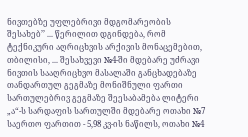ნივთებზე უფლებრივი მდგომარეობის შესახებ’’ ... წერილით დგინდება, რომ ტექნიკური აღრიცხვის არქივის მონაცემებით, თბილისი, ... შესახვევი №4-ში მდებარე უძრავი ნივთის სააღრიცხვო მასალაში განცხადებაზე თანდართულ გეგმაზე მონიშნული ფართი სართულებრივ გეგმაზე შეესაბამება ლიტერი „ა“-ს სარდაფის სართულში მდებარე ოთახი №7 საერთო ფართით - 5,98 კვ-ის ნაწილს, ოთახი №4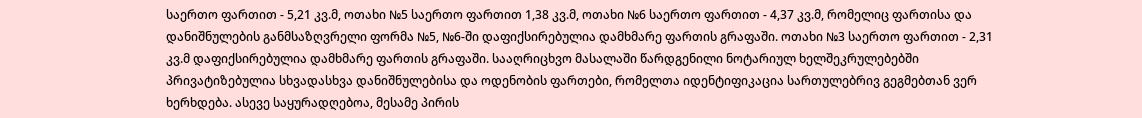საერთო ფართით - 5,21 კვ.მ, ოთახი №5 საერთო ფართით 1,38 კვ.მ, ოთახი №6 საერთო ფართით - 4,37 კვ.მ, რომელიც ფართისა და დანიშნულების განმსაზღვრელი ფორმა №5, №6-ში დაფიქსირებულია დამხმარე ფართის გრაფაში. ოთახი №3 საერთო ფართით - 2,31 კვ.მ დაფიქსირებულია დამხმარე ფართის გრაფაში. სააღრიცხვო მასალაში წარდგენილი ნოტარიულ ხელშეკრულებებში პრივატიზებულია სხვადასხვა დანიშნულებისა და ოდენობის ფართები, რომელთა იდენტიფიკაცია სართულებრივ გეგმებთან ვერ ხერხდება. ასევე საყურადღებოა, მესამე პირის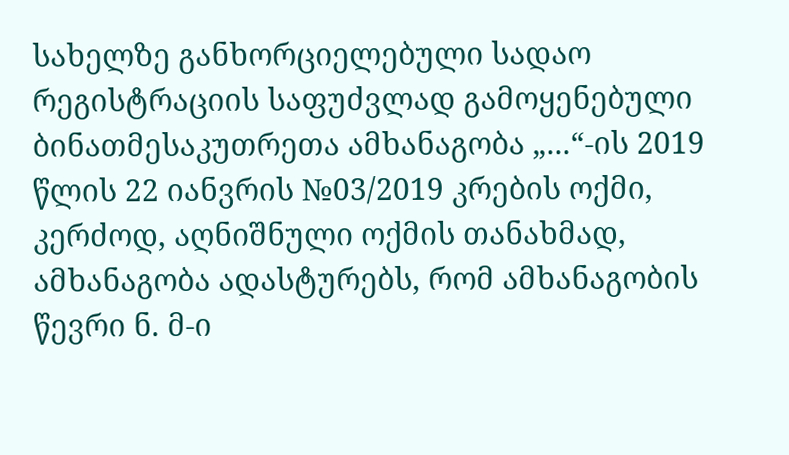სახელზე განხორციელებული სადაო რეგისტრაციის საფუძვლად გამოყენებული ბინათმესაკუთრეთა ამხანაგობა „...“-ის 2019 წლის 22 იანვრის №03/2019 კრების ოქმი, კერძოდ, აღნიშნული ოქმის თანახმად, ამხანაგობა ადასტურებს, რომ ამხანაგობის წევრი ნ. მ-ი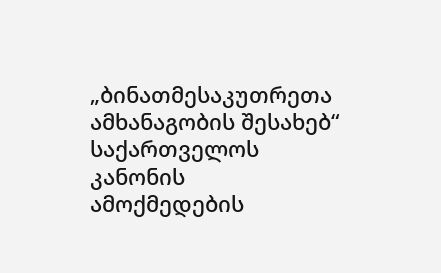„ბინათმესაკუთრეთა ამხანაგობის შესახებ“ საქართველოს კანონის ამოქმედების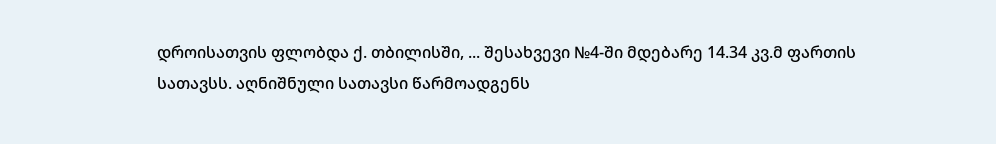დროისათვის ფლობდა ქ. თბილისში, ... შესახვევი №4-ში მდებარე 14.34 კვ.მ ფართის სათავსს. აღნიშნული სათავსი წარმოადგენს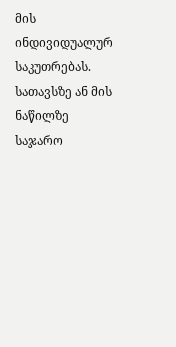მის ინდივიდუალურ საკუთრებას. სათავსზე ან მის ნაწილზე საჯარო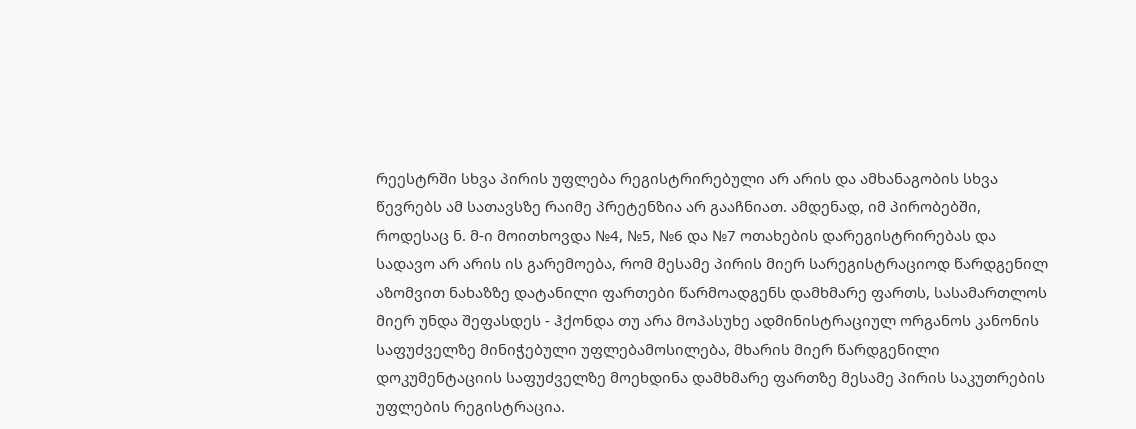რეესტრში სხვა პირის უფლება რეგისტრირებული არ არის და ამხანაგობის სხვა წევრებს ამ სათავსზე რაიმე პრეტენზია არ გააჩნიათ. ამდენად, იმ პირობებში, როდესაც ნ. მ-ი მოითხოვდა №4, №5, №6 და №7 ოთახების დარეგისტრირებას და სადავო არ არის ის გარემოება, რომ მესამე პირის მიერ სარეგისტრაციოდ წარდგენილ აზომვით ნახაზზე დატანილი ფართები წარმოადგენს დამხმარე ფართს, სასამართლოს მიერ უნდა შეფასდეს - ჰქონდა თუ არა მოპასუხე ადმინისტრაციულ ორგანოს კანონის საფუძველზე მინიჭებული უფლებამოსილება, მხარის მიერ წარდგენილი დოკუმენტაციის საფუძველზე მოეხდინა დამხმარე ფართზე მესამე პირის საკუთრების უფლების რეგისტრაცია.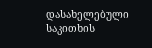დასახელებული საკითხის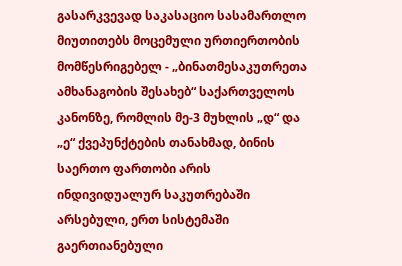გასარკვევად საკასაციო სასამართლო მიუთითებს მოცემული ურთიერთობის მომწესრიგებელ - „ბინათმესაკუთრეთა ამხანაგობის შესახებ“ საქართველოს კანონზე, რომლის მე-3 მუხლის „დ“ და „ე“ ქვეპუნქტების თანახმად, ბინის საერთო ფართობი არის ინდივიდუალურ საკუთრებაში არსებული, ერთ სისტემაში გაერთიანებული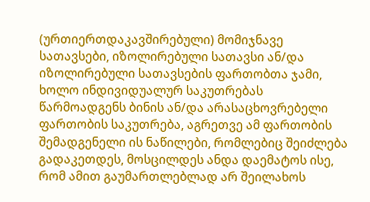(ურთიერთდაკავშირებული) მომიჯნავე სათავსები, იზოლირებული სათავსი ან/და იზოლირებული სათავსების ფართობთა ჯამი, ხოლო ინდივიდუალურ საკუთრებას წარმოადგენს ბინის ან/და არასაცხოვრებელი ფართობის საკუთრება, აგრეთვე ამ ფართობის შემადგენელი ის ნაწილები, რომლებიც შეიძლება გადაკეთდეს, მოსცილდეს ანდა დაემატოს ისე, რომ ამით გაუმართლებლად არ შეილახოს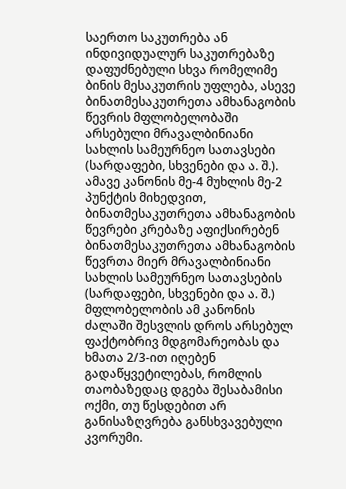საერთო საკუთრება ან ინდივიდუალურ საკუთრებაზე დაფუძნებული სხვა რომელიმე ბინის მესაკუთრის უფლება, ასევე ბინათმესაკუთრეთა ამხანაგობის წევრის მფლობელობაში არსებული მრავალბინიანი სახლის სამეურნეო სათავსები (სარდაფები, სხვენები და ა. შ.). ამავე კანონის მე-4 მუხლის მე-2 პუნქტის მიხედვით, ბინათმესაკუთრეთა ამხანაგობის წევრები კრებაზე აფიქსირებენ ბინათმესაკუთრეთა ამხანაგობის წევრთა მიერ მრავალბინიანი სახლის სამეურნეო სათავსების (სარდაფები, სხვენები და ა. შ.) მფლობელობის ამ კანონის ძალაში შესვლის დროს არსებულ ფაქტობრივ მდგომარეობას და ხმათა 2/3-ით იღებენ გადაწყვეტილებას, რომლის თაობაზედაც დგება შესაბამისი ოქმი, თუ წესდებით არ განისაზღვრება განსხვავებული კვორუმი.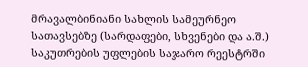მრავალბინიანი სახლის სამეურნეო სათავსებზე (სარდაფები, სხვენები და ა.შ.) საკუთრების უფლების საჯარო რეესტრში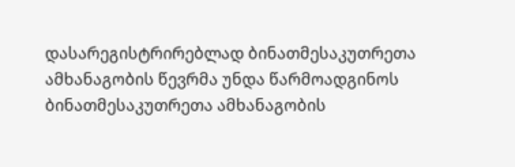დასარეგისტრირებლად ბინათმესაკუთრეთა ამხანაგობის წევრმა უნდა წარმოადგინოს ბინათმესაკუთრეთა ამხანაგობის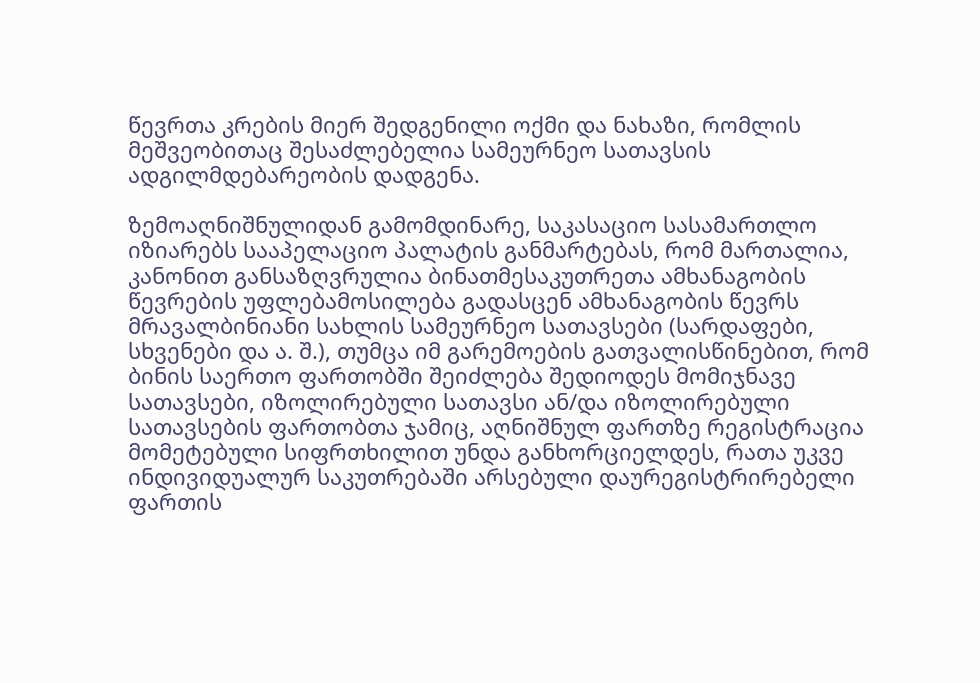წევრთა კრების მიერ შედგენილი ოქმი და ნახაზი, რომლის მეშვეობითაც შესაძლებელია სამეურნეო სათავსის ადგილმდებარეობის დადგენა.

ზემოაღნიშნულიდან გამომდინარე, საკასაციო სასამართლო იზიარებს სააპელაციო პალატის განმარტებას, რომ მართალია, კანონით განსაზღვრულია ბინათმესაკუთრეთა ამხანაგობის წევრების უფლებამოსილება გადასცენ ამხანაგობის წევრს მრავალბინიანი სახლის სამეურნეო სათავსები (სარდაფები, სხვენები და ა. შ.), თუმცა იმ გარემოების გათვალისწინებით, რომ ბინის საერთო ფართობში შეიძლება შედიოდეს მომიჯნავე სათავსები, იზოლირებული სათავსი ან/და იზოლირებული სათავსების ფართობთა ჯამიც, აღნიშნულ ფართზე რეგისტრაცია მომეტებული სიფრთხილით უნდა განხორციელდეს, რათა უკვე ინდივიდუალურ საკუთრებაში არსებული დაურეგისტრირებელი ფართის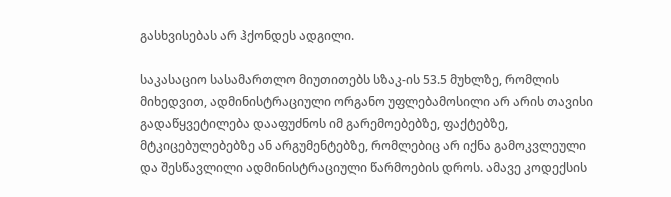გასხვისებას არ ჰქონდეს ადგილი.

საკასაციო სასამართლო მიუთითებს სზაკ-ის 53.5 მუხლზე, რომლის მიხედვით, ადმინისტრაციული ორგანო უფლებამოსილი არ არის თავისი გადაწყვეტილება დააფუძნოს იმ გარემოებებზე, ფაქტებზე, მტკიცებულებებზე ან არგუმენტებზე, რომლებიც არ იქნა გამოკვლეული და შესწავლილი ადმინისტრაციული წარმოების დროს. ამავე კოდექსის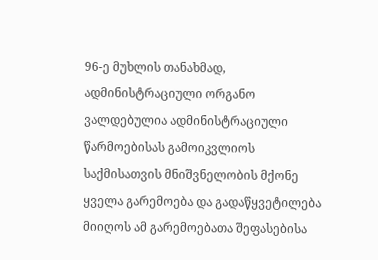96-ე მუხლის თანახმად, ადმინისტრაციული ორგანო ვალდებულია ადმინისტრაციული წარმოებისას გამოიკვლიოს საქმისათვის მნიშვნელობის მქონე ყველა გარემოება და გადაწყვეტილება მიიღოს ამ გარემოებათა შეფასებისა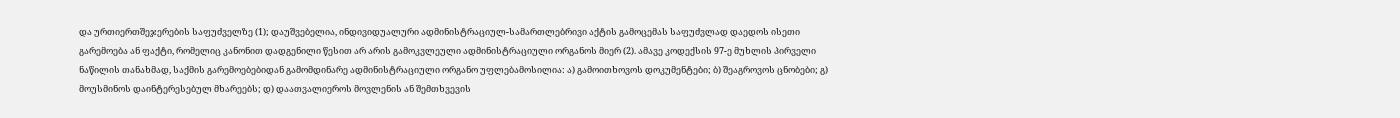და ურთიერთშეჯერების საფუძველზე (1); დაუშვებელია, ინდივიდუალური ადმინისტრაციულ-სამართლებრივი აქტის გამოცემას საფუძვლად დაედოს ისეთი გარემოება ან ფაქტი, რომელიც კანონით დადგენილი წესით არ არის გამოკვლეული ადმინისტრაციული ორგანოს მიერ (2). ამავე კოდექსის 97-ე მუხლის პირველი ნაწილის თანახმად, საქმის გარემოებებიდან გამომდინარე ადმინისტრაციული ორგანო უფლებამოსილია: ა) გამოითხოვოს დოკუმენტები; ბ) შეაგროვოს ცნობები; გ) მოუსმინოს დაინტერესებულ მხარეებს; დ) დაათვალიეროს მოვლენის ან შემთხვევის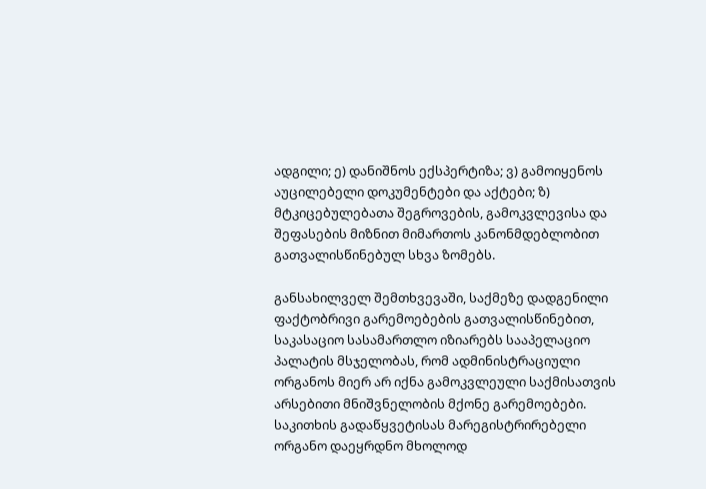ადგილი; ე) დანიშნოს ექსპერტიზა; ვ) გამოიყენოს აუცილებელი დოკუმენტები და აქტები; ზ) მტკიცებულებათა შეგროვების, გამოკვლევისა და შეფასების მიზნით მიმართოს კანონმდებლობით გათვალისწინებულ სხვა ზომებს.

განსახილველ შემთხვევაში, საქმეზე დადგენილი ფაქტობრივი გარემოებების გათვალისწინებით, საკასაციო სასამართლო იზიარებს სააპელაციო პალატის მსჯელობას, რომ ადმინისტრაციული ორგანოს მიერ არ იქნა გამოკვლეული საქმისათვის არსებითი მნიშვნელობის მქონე გარემოებები. საკითხის გადაწყვეტისას მარეგისტრირებელი ორგანო დაეყრდნო მხოლოდ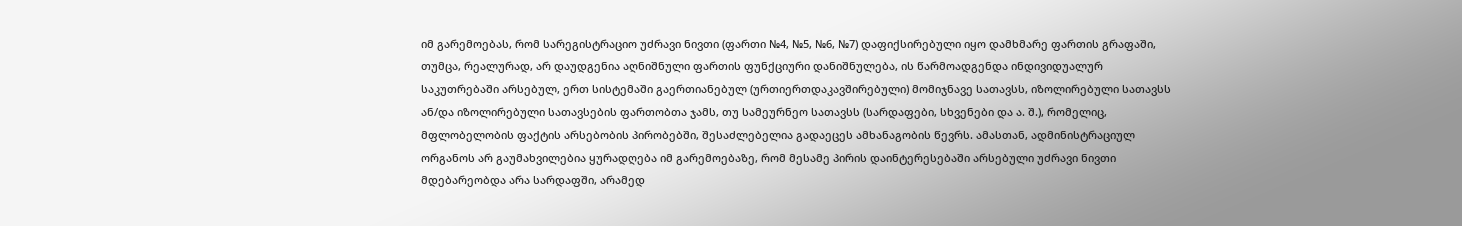იმ გარემოებას, რომ სარეგისტრაციო უძრავი ნივთი (ფართი №4, №5, №6, №7) დაფიქსირებული იყო დამხმარე ფართის გრაფაში, თუმცა, რეალურად, არ დაუდგენია აღნიშნული ფართის ფუნქციური დანიშნულება, ის წარმოადგენდა ინდივიდუალურ საკუთრებაში არსებულ, ერთ სისტემაში გაერთიანებულ (ურთიერთდაკავშირებული) მომიჯნავე სათავსს, იზოლირებული სათავსს ან/და იზოლირებული სათავსების ფართობთა ჯამს, თუ სამეურნეო სათავსს (სარდაფები, სხვენები და ა. შ.), რომელიც, მფლობელობის ფაქტის არსებობის პირობებში, შესაძლებელია გადაეცეს ამხანაგობის წევრს. ამასთან, ადმინისტრაციულ ორგანოს არ გაუმახვილებია ყურადღება იმ გარემოებაზე, რომ მესამე პირის დაინტერესებაში არსებული უძრავი ნივთი მდებარეობდა არა სარდაფში, არამედ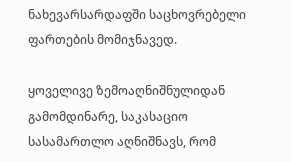ნახევარსარდაფში საცხოვრებელი ფართების მომიჯნავედ.

ყოველივე ზემოაღნიშნულიდან გამომდინარე, საკასაციო სასამართლო აღნიშნავს, რომ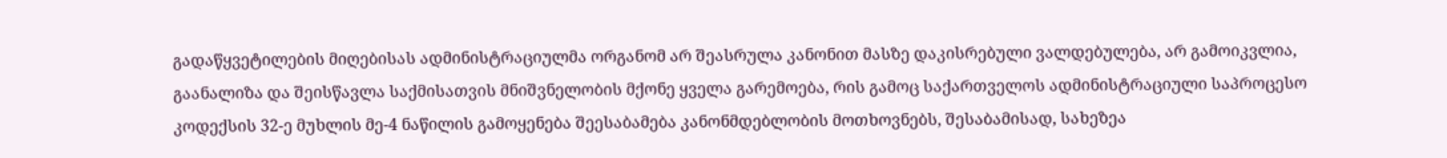გადაწყვეტილების მიღებისას ადმინისტრაციულმა ორგანომ არ შეასრულა კანონით მასზე დაკისრებული ვალდებულება, არ გამოიკვლია, გაანალიზა და შეისწავლა საქმისათვის მნიშვნელობის მქონე ყველა გარემოება, რის გამოც საქართველოს ადმინისტრაციული საპროცესო კოდექსის 32-ე მუხლის მე-4 ნაწილის გამოყენება შეესაბამება კანონმდებლობის მოთხოვნებს, შესაბამისად, სახეზეა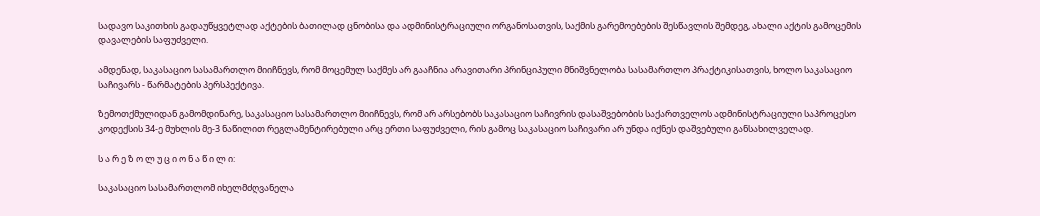სადავო საკითხის გადაუწყვეტლად აქტების ბათილად ცნობისა და ადმინისტრაციული ორგანოსათვის, საქმის გარემოებების შესწავლის შემდეგ, ახალი აქტის გამოცემის დავალების საფუძველი.

ამდენად, საკასაციო სასამართლო მიიჩნევს, რომ მოცემულ საქმეს არ გააჩნია არავითარი პრინციპული მნიშვნელობა სასამართლო პრაქტიკისათვის, ხოლო საკასაციო საჩივარს - წარმატების პერსპექტივა.

ზემოთქმულიდან გამომდინარე, საკასაციო სასამართლო მიიჩნევს, რომ არ არსებობს საკასაციო საჩივრის დასაშვებობის საქართველოს ადმინისტრაციული საპროცესო კოდექსის 34-ე მუხლის მე-3 ნაწილით რეგლამენტირებული არც ერთი საფუძველი, რის გამოც საკასაციო საჩივარი არ უნდა იქნეს დაშვებული განსახილველად.

ს ა რ ე ზ ო ლ უ ც ი ო ნ ა წ ი ლ ი:

საკასაციო სასამართლომ იხელმძღვანელა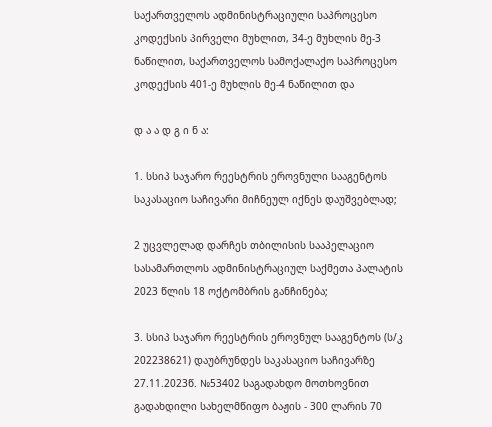საქართველოს ადმინისტრაციული საპროცესო კოდექსის პირველი მუხლით, 34-ე მუხლის მე-3 ნაწილით, საქართველოს სამოქალაქო საპროცესო კოდექსის 401-ე მუხლის მე-4 ნაწილით და

დ ა ა დ გ ი ნ ა:

1. სსიპ საჯარო რეესტრის ეროვნული სააგენტოს საკასაციო საჩივარი მიჩნეულ იქნეს დაუშვებლად;

2 უცვლელად დარჩეს თბილისის სააპელაციო სასამართლოს ადმინისტრაციულ საქმეთა პალატის 2023 წლის 18 ოქტომბრის განჩინება;

3. სსიპ საჯარო რეესტრის ეროვნულ სააგენტოს (ს/კ 202238621) დაუბრუნდეს საკასაციო საჩივარზე 27.11.2023წ. №53402 საგადახდო მოთხოვნით გადახდილი სახელმწიფო ბაჟის - 300 ლარის 70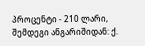პროცენტი - 210 ლარი, შემდეგი ანგარიშიდან: ქ.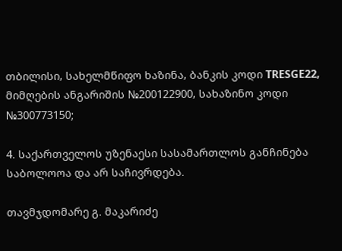თბილისი, სახელმწიფო ხაზინა, ბანკის კოდი TRESGE22, მიმღების ანგარიშის №200122900, სახაზინო კოდი №300773150;

4. საქართველოს უზენაესი სასამართლოს განჩინება საბოლოოა და არ საჩივრდება.

თავმჯდომარე გ. მაკარიძე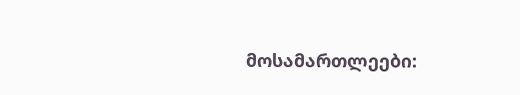მოსამართლეები: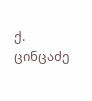ქ. ცინცაძე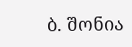ბ. შონია